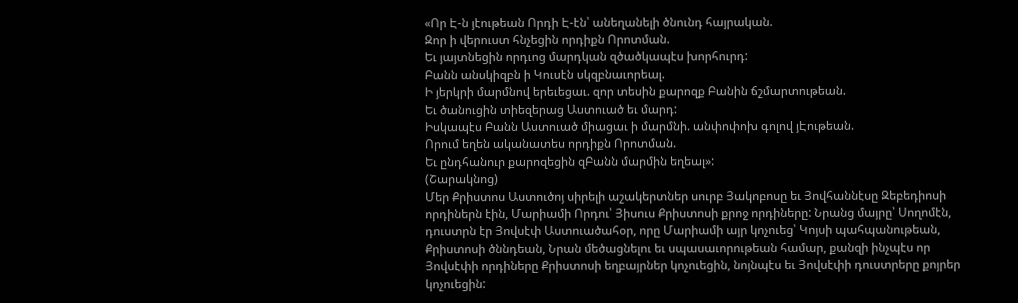«Որ Է-ն յէութեան Որդի Է-էն՝ անեղանելի ծնունդ հայրական.
Զոր ի վերուստ հնչեցին որդիքն Որոտման.
Եւ յայտնեցին որդւոց մարդկան զծածկապէս խորհուրդ:
Բանն անսկիզբն ի Կուսէն սկզբնաւորեալ.
Ի յերկրի մարմնով երեւեցաւ. զոր տեսին քարոզք Բանին ճշմարտութեան.
Եւ ծանուցին տիեզերաց Աստուած եւ մարդ:
Իսկապէս Բանն Աստուած միացաւ ի մարմնի. անփոփոխ գոլով յԷութեան.
Որում եղեն ականատես որդիքն Որոտման.
Եւ ընդհանուր քարոզեցին զԲանն մարմին եղեալ»:
(Շարակնոց)
Մեր Քրիստոս Աստուծոյ սիրելի աշակերտներ սուրբ Յակոբոսը եւ Յովհաննէսը Զեբեդիոսի որդիներն էին, Մարիամի Որդու՝ Յիսուս Քրիստոսի քրոջ որդիները: Նրանց մայրը՝ Սողոմէն, դուստրն էր Յովսէփ Աստուածահօր, որը Մարիամի այր կոչուեց՝ Կոյսի պահպանութեան, Քրիստոսի ծննդեան, Նրան մեծացնելու եւ սպասաւորութեան համար, քանզի ինչպէս որ Յովսէփի որդիները Քրիստոսի եղբայրներ կոչուեցին, նոյնպէս եւ Յովսէփի դուստրերը քոյրեր կոչուեցին: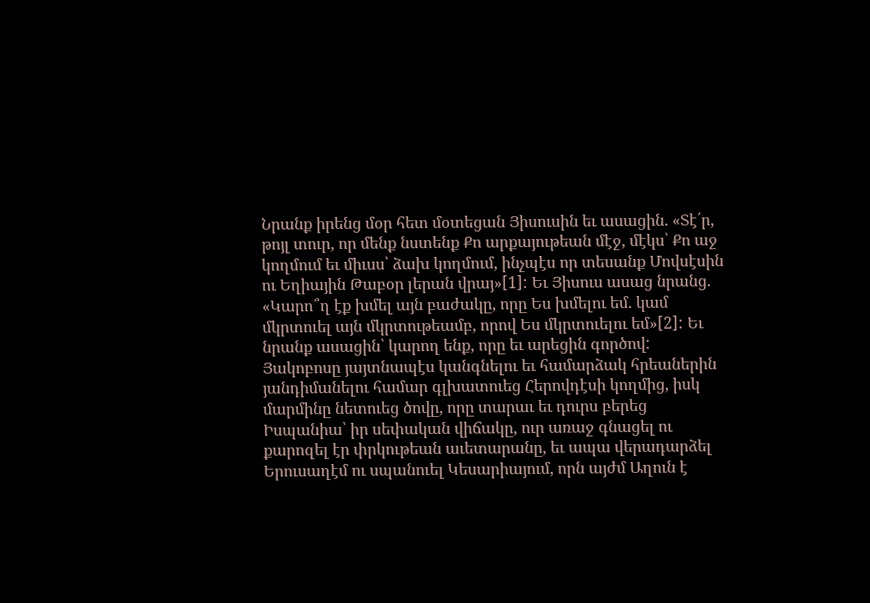Նրանք իրենց մօր հետ մօտեցան Յիսուսին եւ ասացին. «Տէ՛ր, թոյլ տուր, որ մենք նստենք Քո արքայութեան մէջ, մէկս՝ Քո աջ կողմում եւ միւսս՝ ձախ կողմում, ինչպէս որ տեսանք Մովսէսին ու Եղիային Թաբօր լերան վրայ»[1]: Եւ Յիսուս ասաց նրանց. «Կարո՞ղ էք խմել այն բաժակը, որը Ես խմելու եմ. կամ մկրտուել այն մկրտութեամբ, որով Ես մկրտուելու եմ»[2]: Եւ նրանք ասացին՝ կարող ենք, որը եւ արեցին գործով: Յակոբոսը յայտնապէս կանգնելու եւ համարձակ հրեաներին յանդիմանելու համար գլխատուեց Հերովդէսի կողմից, իսկ մարմինը նետուեց ծովը, որը տարաւ եւ դուրս բերեց Իսպանիա՝ իր սեփական վիճակը, ուր առաջ գնացել ու քարոզել էր փրկութեան աւետարանը, եւ ապա վերադարձել Երուսաղէմ ու սպանուել Կեսարիայում, որն այժմ Աղուն է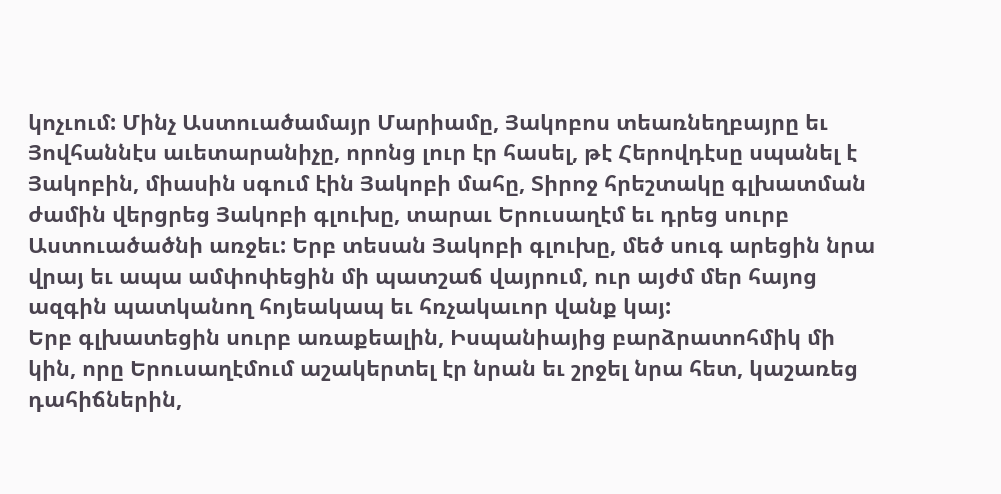կոչւում: Մինչ Աստուածամայր Մարիամը, Յակոբոս տեառնեղբայրը եւ Յովհաննէս աւետարանիչը, որոնց լուր էր հասել, թէ Հերովդէսը սպանել է Յակոբին, միասին սգում էին Յակոբի մահը, Տիրոջ հրեշտակը գլխատման ժամին վերցրեց Յակոբի գլուխը, տարաւ Երուսաղէմ եւ դրեց սուրբ Աստուածածնի առջեւ: Երբ տեսան Յակոբի գլուխը, մեծ սուգ արեցին նրա վրայ եւ ապա ամփոփեցին մի պատշաճ վայրում, ուր այժմ մեր հայոց ազգին պատկանող հոյեակապ եւ հռչակաւոր վանք կայ:
Երբ գլխատեցին սուրբ առաքեալին, Իսպանիայից բարձրատոհմիկ մի կին, որը Երուսաղէմում աշակերտել էր նրան եւ շրջել նրա հետ, կաշառեց դահիճներին,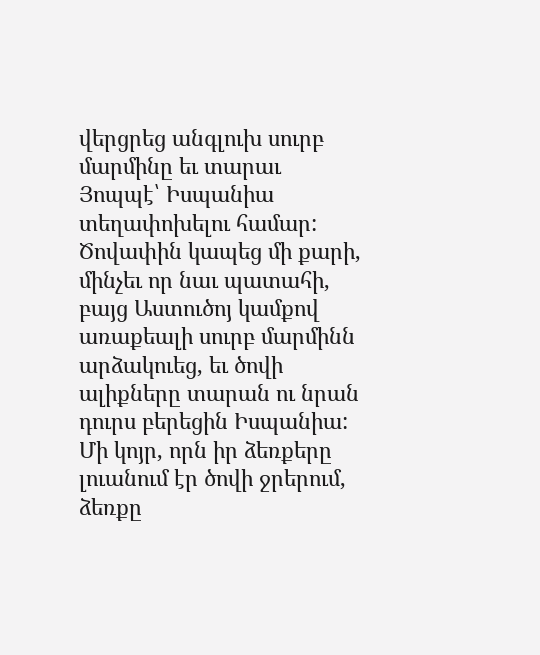վերցրեց անգլուխ սուրբ մարմինը եւ տարաւ Յոպպէ՝ Իսպանիա տեղափոխելու համար: Ծովափին կապեց մի քարի, մինչեւ որ նաւ պատահի, բայց Աստուծոյ կամքով առաքեալի սուրբ մարմինն արձակուեց, եւ ծովի ալիքները տարան ու նրան դուրս բերեցին Իսպանիա: Մի կոյր, որն իր ձեռքերը լուանում էր ծովի ջրերում, ձեռքը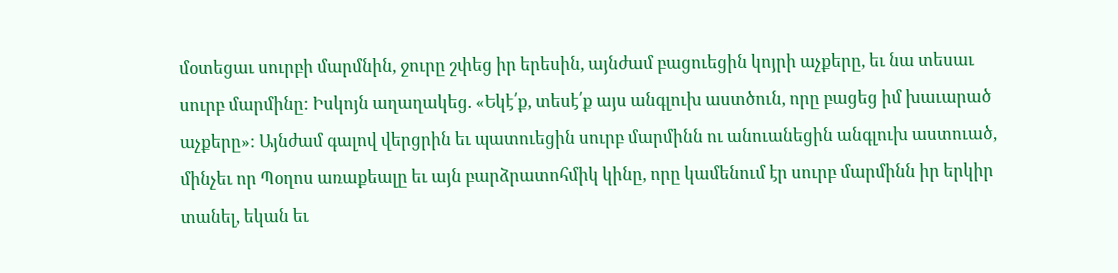մօտեցաւ սուրբի մարմնին, ջուրը շփեց իր երեսին, այնժամ բացուեցին կոյրի աչքերը, եւ նա տեսաւ սուրբ մարմինը: Իսկոյն աղաղակեց. «Եկէ՛ք, տեսէ՛ք այս անգլուխ աստծուն, որը բացեց իմ խաւարած աչքերը»: Այնժամ գալով վերցրին եւ պատուեցին սուրբ մարմինն ու անուանեցին անգլուխ աստուած, մինչեւ որ Պօղոս առաքեալը եւ այն բարձրատոհմիկ կինը, որը կամենում էր սուրբ մարմինն իր երկիր տանել, եկան եւ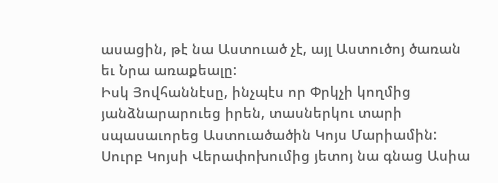ասացին, թէ նա Աստուած չէ, այլ Աստուծոյ ծառան եւ Նրա առաքեալը:
Իսկ Յովհաննէսը, ինչպէս որ Փրկչի կողմից յանձնարարուեց իրեն, տասներկու տարի սպասաւորեց Աստուածածին Կոյս Մարիամին: Սուրբ Կոյսի Վերափոխումից յետոյ նա գնաց Ասիա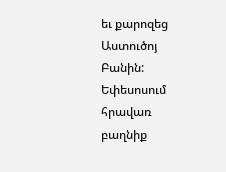եւ քարոզեց Աստուծոյ Բանին: Եփեսոսում հրավառ բաղնիք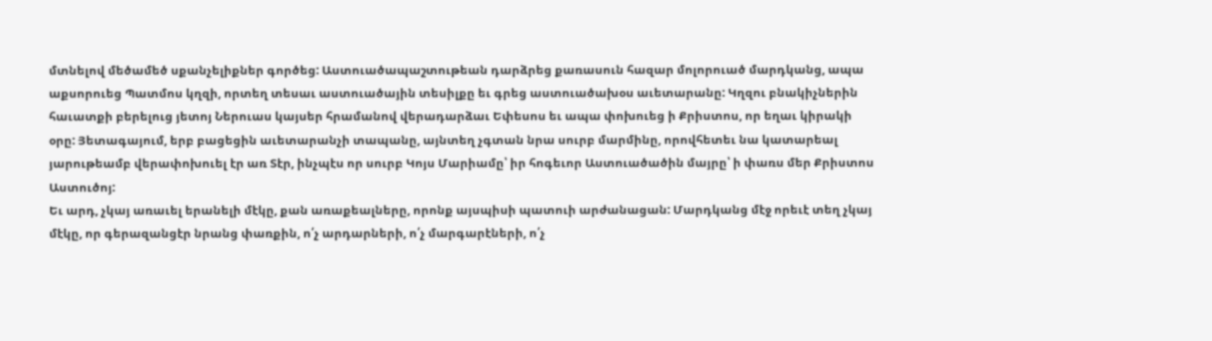մտնելով մեծամեծ սքանչելիքներ գործեց: Աստուածապաշտութեան դարձրեց քառասուն հազար մոլորուած մարդկանց, ապա աքսորուեց Պատմոս կղզի, որտեղ տեսաւ աստուածային տեսիլքը եւ գրեց աստուածախօս աւետարանը: Կղզու բնակիչներին հաւատքի բերելուց յետոյ Ներուաս կայսեր հրամանով վերադարձաւ Եփեսոս եւ ապա փոխուեց ի Քրիստոս, որ եղաւ կիրակի օրը: Յետագայում, երբ բացեցին աւետարանչի տապանը, այնտեղ չգտան նրա սուրբ մարմինը, որովհետեւ նա կատարեալ յարութեամբ վերափոխուել էր առ Տէր, ինչպէս որ սուրբ Կոյս Մարիամը՝ իր հոգեւոր Աստուածածին մայրը՝ ի փառս մեր Քրիստոս Աստուծոյ:
Եւ արդ, չկայ առաւել երանելի մէկը, քան առաքեալները, որոնք այսպիսի պատուի արժանացան: Մարդկանց մէջ որեւէ տեղ չկայ մէկը, որ գերազանցէր նրանց փառքին, ո՛չ արդարների, ո՛չ մարգարէների, ո՛չ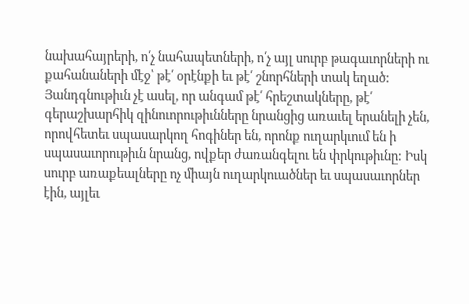նախահայրերի, ո՛չ նահապետների, ո՛չ այլ սուրբ թագաւորների ու քահանաների մէջ՝ թէ՛ օրէնքի եւ թէ՛ շնորհների տակ եղած: Յանդգնութիւն չէ ասել, որ անգամ թէ՛ հրեշտակները, թէ՛ գերաշխարհիկ զինուորութիւնները նրանցից առաւել երանելի չեն, որովհետեւ սպասարկող հոգիներ են, որոնք ուղարկւում են ի սպասաւորութիւն նրանց, ովքեր ժառանգելու են փրկութիւնը: Իսկ սուրբ առաքեալները ոչ միայն ուղարկուածներ եւ սպասաւորներ էին, այլեւ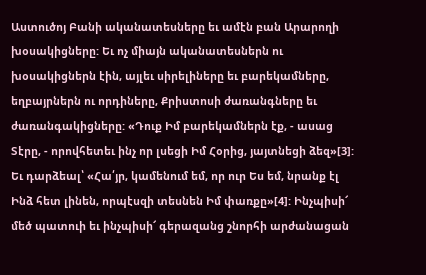Աստուծոյ Բանի ականատեսները եւ ամէն բան Արարողի խօսակիցները: Եւ ոչ միայն ականատեսներն ու խօսակիցներն էին, այլեւ սիրելիները եւ բարեկամները, եղբայրներն ու որդիները, Քրիստոսի ժառանգները եւ ժառանգակիցները: «Դուք Իմ բարեկամներն էք, - ասաց Տէրը, - որովհետեւ ինչ որ լսեցի Իմ Հօրից, յայտնեցի ձեզ»[3]: Եւ դարձեալ՝ «Հա՛յր, կամենում եմ, որ ուր Ես եմ, նրանք էլ Ինձ հետ լինեն, որպէսզի տեսնեն Իմ փառքը»[4]: Ինչպիսի՜ մեծ պատուի եւ ինչպիսի՜ գերազանց շնորհի արժանացան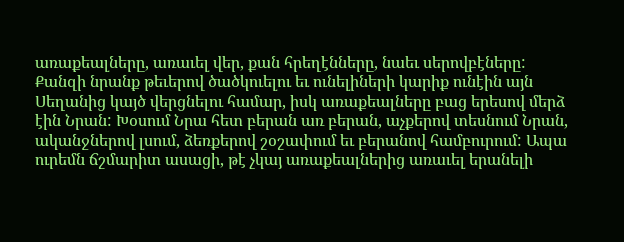առաքեալները, առաւել վեր, քան հրեղէնները, նաեւ սերովբէները: Քանզի նրանք թեւերով ծածկուելու եւ ունելիների կարիք ունէին այն Սեղանից կայծ վերցնելու համար, իսկ առաքեալները բաց երեսով մերձ էին Նրան: Խօսում Նրա հետ բերան առ բերան, աչքերով տեսնում Նրան, ականջներով լսում, ձեռքերով շօշափում եւ բերանով համբուրում: Ապա ուրեմն ճշմարիտ ասացի, թէ չկայ առաքեալներից առաւել երանելի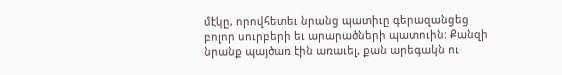մէկը, որովհետեւ նրանց պատիւը գերազանցեց բոլոր սուրբերի եւ արարածների պատուին: Քանզի նրանք պայծառ էին առաւել, քան արեգակն ու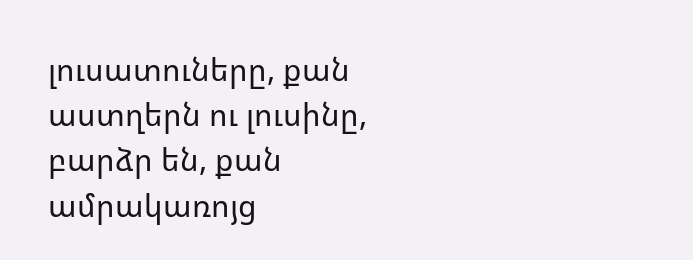լուսատուները, քան աստղերն ու լուսինը, բարձր են, քան ամրակառոյց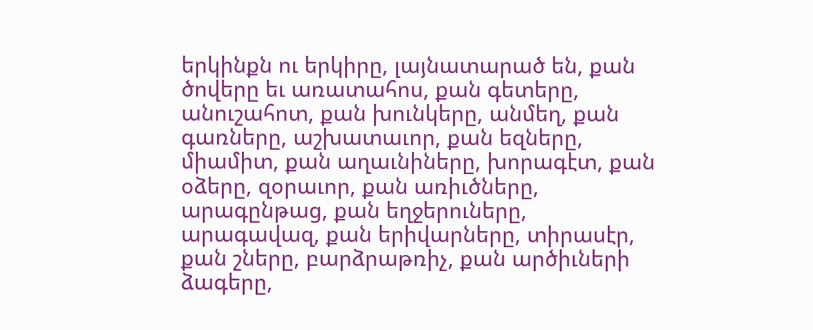երկինքն ու երկիրը, լայնատարած են, քան ծովերը եւ առատահոս, քան գետերը, անուշահոտ, քան խունկերը, անմեղ, քան գառները, աշխատաւոր, քան եզները, միամիտ, քան աղաւնիները, խորագէտ, քան օձերը, զօրաւոր, քան առիւծները, արագընթաց, քան եղջերուները, արագավազ, քան երիվարները, տիրասէր, քան շները, բարձրաթռիչ, քան արծիւների ձագերը,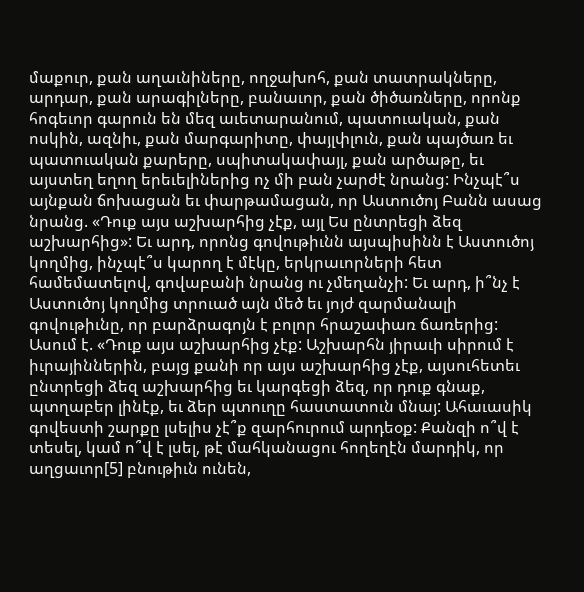մաքուր, քան աղաւնիները, ողջախոհ, քան տատրակները, արդար, քան արագիլները, բանաւոր, քան ծիծառները, որոնք հոգեւոր գարուն են մեզ աւետարանում, պատուական, քան ոսկին, ազնիւ, քան մարգարիտը, փայլփլուն, քան պայծառ եւ պատուական քարերը, սպիտակափայլ, քան արծաթը, եւ այստեղ եղող երեւելիներից ոչ մի բան չարժէ նրանց: Ինչպէ՞ս այնքան ճոխացան եւ փարթամացան, որ Աստուծոյ Բանն ասաց նրանց. «Դուք այս աշխարհից չէք, այլ Ես ընտրեցի ձեզ աշխարհից»: Եւ արդ, որոնց գովութիւնն այսպիսինն է Աստուծոյ կողմից, ինչպէ՞ս կարող է մէկը, երկրաւորների հետ համեմատելով, գովաբանի նրանց ու չմեղանչի: Եւ արդ, ի՞նչ է Աստուծոյ կողմից տրուած այն մեծ եւ յոյժ զարմանալի գովութիւնը, որ բարձրագոյն է բոլոր հրաշափառ ճառերից: Ասում է. «Դուք այս աշխարհից չէք: Աշխարհն յիրաւի սիրում է իւրայիններին, բայց քանի որ այս աշխարհից չէք, այսուհետեւ ընտրեցի ձեզ աշխարհից եւ կարգեցի ձեզ, որ դուք գնաք, պտղաբեր լինէք, եւ ձեր պտուղը հաստատուն մնայ: Ահաւասիկ գովեստի շարքը լսելիս չէ՞ք զարհուրում արդեօք: Քանզի ո՞վ է տեսել, կամ ո՞վ է լսել, թէ մահկանացու հողեղէն մարդիկ, որ աղցաւոր[5] բնութիւն ունեն,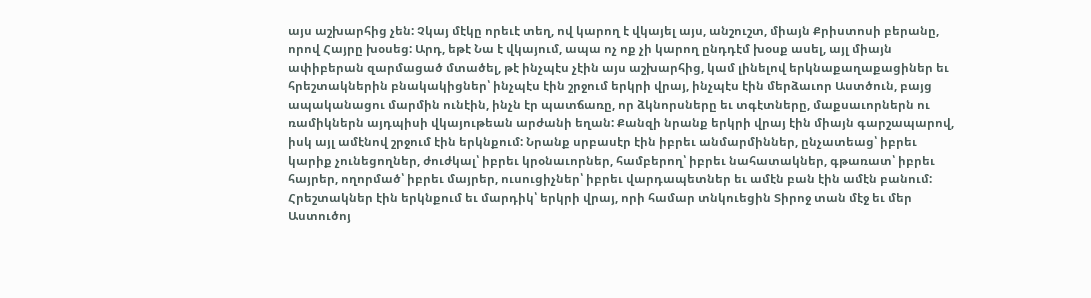այս աշխարհից չեն: Չկայ մէկը որեւէ տեղ, ով կարող է վկայել այս, անշուշտ, միայն Քրիստոսի բերանը, որով Հայրը խօսեց: Արդ, եթէ Նա է վկայում, ապա ոչ ոք չի կարող ընդդէմ խօսք ասել, այլ միայն ափիբերան զարմացած մտածել, թէ ինչպէս չէին այս աշխարհից, կամ լինելով երկնաքաղաքացիներ եւ հրեշտակներին բնակակիցներ՝ ինչպէս էին շրջում երկրի վրայ, ինչպէս էին մերձաւոր Աստծուն, բայց ապականացու մարմին ունէին, ինչն էր պատճառը, որ ձկնորսները եւ տգէտները, մաքսաւորներն ու ռամիկներն այդպիսի վկայութեան արժանի եղան: Քանզի նրանք երկրի վրայ էին միայն գարշապարով, իսկ այլ ամէնով շրջում էին երկնքում: Նրանք սրբասէր էին իբրեւ անմարմիններ, ընչատեաց՝ իբրեւ կարիք չունեցողներ, ժուժկալ՝ իբրեւ կրօնաւորներ, համբերող՝ իբրեւ նահատակներ, գթառատ՝ իբրեւ հայրեր, ողորմած՝ իբրեւ մայրեր, ուսուցիչներ՝ իբրեւ վարդապետներ եւ ամէն բան էին ամէն բանում: Հրեշտակներ էին երկնքում եւ մարդիկ՝ երկրի վրայ, որի համար տնկուեցին Տիրոջ տան մէջ եւ մեր Աստուծոյ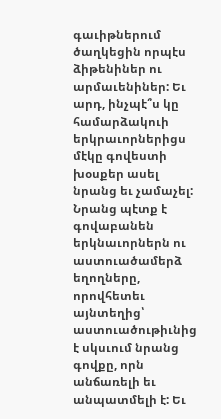գաւիթներում ծաղկեցին որպէս ձիթենիներ ու արմաւենիներ: Եւ արդ, ինչպէ՞ս կը համարձակուի երկրաւորներիցս մէկը գովեստի խօսքեր ասել նրանց եւ չամաչել: Նրանց պէտք է գովաբանեն երկնաւորներն ու աստուածամերձ եղողները, որովհետեւ այնտեղից՝ աստուածութիւնից է սկսւում նրանց գովքը, որն անճառելի եւ անպատմելի է: Եւ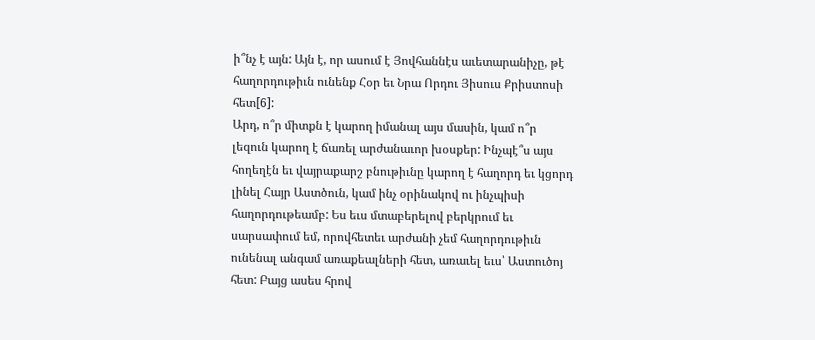ի՞նչ է այն: Այն է, որ ասում է Յովհաննէս աւետարանիչը, թէ հաղորդութիւն ունենք Հօր եւ Նրա Որդու Յիսուս Քրիստոսի հետ[6]:
Արդ, ո՞ր միտքն է կարող իմանալ այս մասին, կամ ո՞ր լեզուն կարող է ճառել արժանաւոր խօսքեր: Ինչպէ՞ս այս հողեղէն եւ վայրաքարշ բնութիւնը կարող է հաղորդ եւ կցորդ լինել Հայր Աստծուն, կամ ինչ օրինակով ու ինչպիսի հաղորդութեամբ: Ես եւս մտաբերելով բերկրում եւ սարսափում եմ, որովհետեւ արժանի չեմ հաղորդութիւն ունենալ անգամ առաքեալների հետ, առաւել եւս՝ Աստուծոյ հետ: Բայց ասես հրով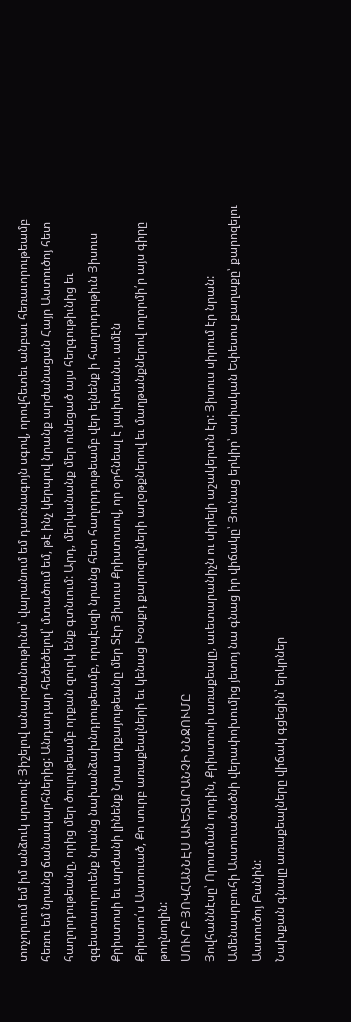տոչորւում եմ իմ անձուկ սրտով: Յիշելով անարժանութիւնս՝ վարանում եմ դառնագոյն սգով, որովհետեւ անբաւ հեռաւորութեամբ հեռու եմ նրանց ճանապարհներից: Անդադար հեծեծելով՝ մտածում եմ, թէ ինչ կերպով նրանք արժանացան Հայր Աստուծոյ հետ հաղորդութեանը, որից մեր ծուլութեամբ որքան զուրկ ենք գտնւում: Արդ, մերկանանք մեր ունեցած այս հեղգութիւնից եւ զգեստաւորուենք նրանց նախանձախնդրութեամբ, որպէսզի նրանց հետ հաղորդութեամբ վեր ելնենք ի հաղորդութիւն Յիսուս Քրիստոսի եւ արժանի լինենք Նրա արքայութեանը մեր Տէր Յիսուս Քրիստոսով, որ օրհնեալ է յաւիտեանս. ամէն
Քրիստո՛ս Աստուած, Քո սուրբ առաքեալների եւ կենաց Խօսքդ քարոզողների աղօթքներով եւ մաղթանքներով ողորմի՛ր այս գիրը թողնողին:
ՍՈՒՐԲ ՅՈՎՀԱՆՆԷՍ ԱՒԵՏԱՐԱՆՉԻ ՆՆՋՈՒՄԸ
Յովհաննէսը՝ Որոտման որդին, Քրիստոսի առաքեալը, աւետարանիչն ու սիրելի աշակերտն էր: Յիսուս սիրում էր նրան: Ամենասրբուհի Աստուածածնի վերափոխումից յետոյ նա գնաց իր վիճակը՝ Յունաց երկիր՝ ասիական Եփեսոս քաղաքը՝ քարոզելու Աստուծոյ Բանին:
Նախքան գնալը առաքեալները վիճակ գցեցին՝ երկրներ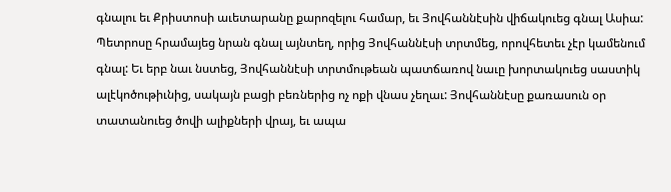գնալու եւ Քրիստոսի աւետարանը քարոզելու համար, եւ Յովհաննէսին վիճակուեց գնալ Ասիա: Պետրոսը հրամայեց նրան գնալ այնտեղ, որից Յովհաննէսի տրտմեց, որովհետեւ չէր կամենում գնալ: Եւ երբ նաւ նստեց, Յովհաննէսի տրտմութեան պատճառով նաւը խորտակուեց սաստիկ ալէկոծութիւնից, սակայն բացի բեռներից ոչ ոքի վնաս չեղաւ: Յովհաննէսը քառասուն օր տատանուեց ծովի ալիքների վրայ, եւ ապա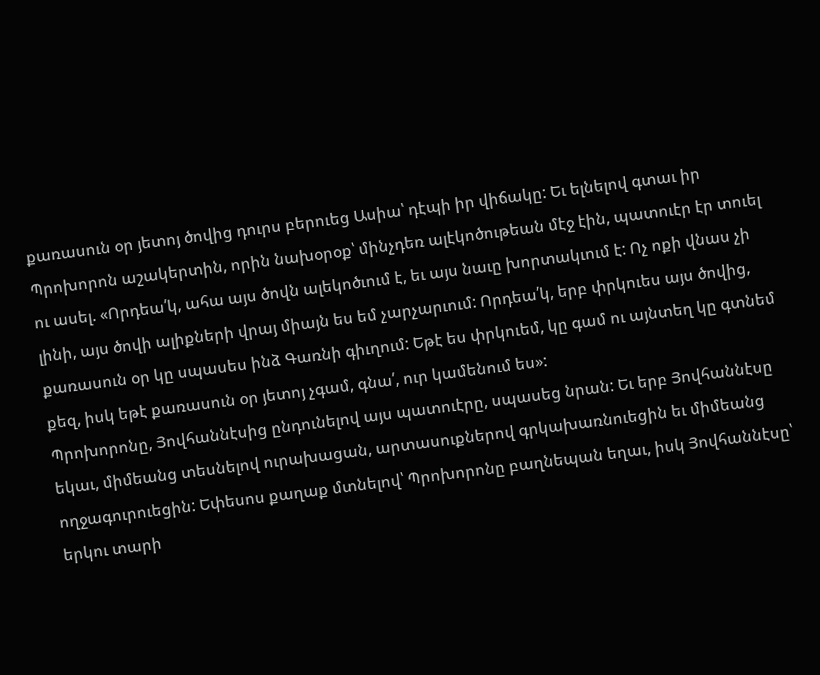քառասուն օր յետոյ ծովից դուրս բերուեց Ասիա՝ դէպի իր վիճակը: Եւ ելնելով գտաւ իր Պրոխորոն աշակերտին, որին նախօրօք՝ մինչդեռ ալէկոծութեան մէջ էին, պատուէր էր տուել ու ասել. «Որդեա՛կ, ահա այս ծովն ալեկոծւում է, եւ այս նաւը խորտակւում է: Ոչ ոքի վնաս չի լինի, այս ծովի ալիքների վրայ միայն ես եմ չարչարւում: Որդեա՛կ, երբ փրկուես այս ծովից, քառասուն օր կը սպասես ինձ Գառնի գիւղում: Եթէ ես փրկուեմ, կը գամ ու այնտեղ կը գտնեմ քեզ, իսկ եթէ քառասուն օր յետոյ չգամ, գնա՛, ուր կամենում ես»:
Պրոխորոնը, Յովհաննէսից ընդունելով այս պատուէրը, սպասեց նրան: Եւ երբ Յովհաննէսը եկաւ, միմեանց տեսնելով ուրախացան, արտասուքներով գրկախառնուեցին եւ միմեանց ողջագուրուեցին: Եփեսոս քաղաք մտնելով՝ Պրոխորոնը բաղնեպան եղաւ, իսկ Յովհաննէսը՝ երկու տարի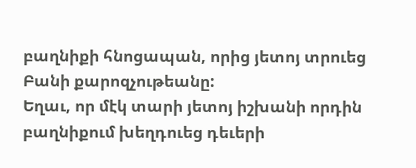բաղնիքի հնոցապան, որից յետոյ տրուեց Բանի քարոզչութեանը:
Եղաւ, որ մէկ տարի յետոյ իշխանի որդին բաղնիքում խեղդուեց դեւերի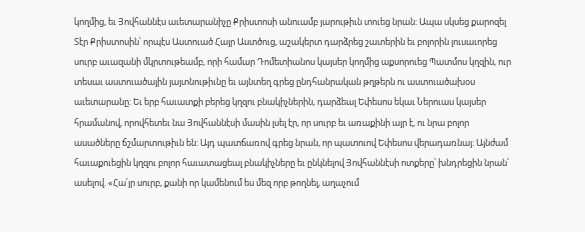կողմից, եւ Յովհաննէս աւետարանիչը Քրիստոսի անուամբ յարութիւն տուեց նրան: Ապա սկսեց քարոզել Տէր Քրիստոսին՝ որպէս Աստուած Հայր Աստծուց, աշակերտ դարձրեց շատերին եւ բոլորին լուսաւորեց սուրբ աւազանի մկրտութեամբ, որի համար Դոմետիանոս կայսեր կողմից աքսորուեց Պատմոս կղզին, ուր տեսաւ աստուածային յայտնութիւնը եւ այնտեղ գրեց ընդհանրական թղթերն ու աստուածախօս աւետարանը: Եւ երբ հաւատքի բերեց կղզու բնակիչներին, դարձեալ Եփեսոս եկաւ Ներուաս կայսեր հրամանով, որովհետեւ նա Յովհաննէսի մասին լսել էր, որ սուրբ եւ առաքինի այր է, ու նրա բոլոր ասածները ճշմարտութիւն են: Այդ պատճառով գրեց նրան, որ պատուով Եփեսոս վերադառնայ: Այնժամ հաւաքուեցին կղզու բոլոր հաւատացեալ բնակիչները եւ ընկնելով Յովհաննէսի ոտքերը՝ խնդրեցին նրան՝ ասելով. «Հա՛յր սուրբ, քանի որ կամենում ես մեզ որբ թողնել, աղաչում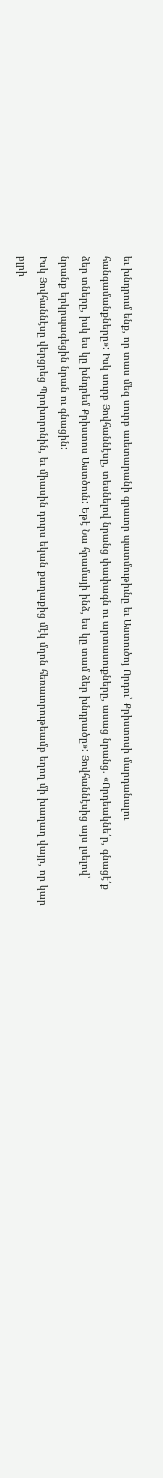եւ խնդրում ենք, որ տաս մեզ սուրբ աւետարանի գրաւոր պատմութիւնը եւ Աստուծոյ Որդու՝ Քրիստոսի մարդանալու հանգամանքները»: Իսկ սուրբ Յովհաննէսը, տեսնելով նրանց փափագն ու արտասուքները, ասաց նրանց. «Որդեակնե՛ր, գնացէ՛ք ձեր տները, իսկ ես կը խնդրեմ Քրիստոս Աստծուն: Եթէ Նա հրամայի ինձ, ես կը տամ ձեր խնդրածը»: Յովհաննէսից այս լսելով՝ նրանք երկրպագեցին նրան ու գնացին:
Իսկ Յովհաննէսը վերցրեց Պրոխորոնին, եւ միասին դուրս եկան քաղաքից մէկ մղոն հեռաւորութեամբ եղող մի խաղաղ վայր, որ կար բլրի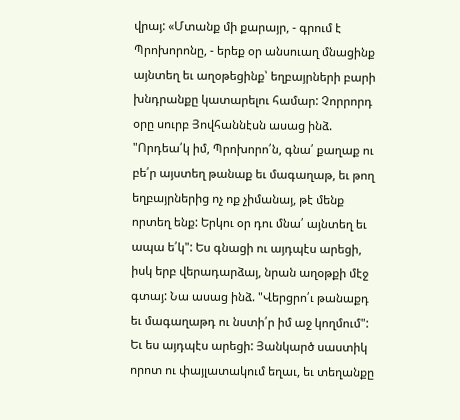վրայ: «Մտանք մի քարայր, - գրում է Պրոխորոնը, - երեք օր անսուաղ մնացինք այնտեղ եւ աղօթեցինք՝ եղբայրների բարի խնդրանքը կատարելու համար: Չորրորդ օրը սուրբ Յովհաննէսն ասաց ինձ. "Որդեա՛կ իմ, Պրոխորո՛ն, գնա՛ քաղաք ու բե՛ր այստեղ թանաք եւ մագաղաթ, եւ թող եղբայրներից ոչ ոք չիմանայ, թէ մենք որտեղ ենք: Երկու օր դու մնա՛ այնտեղ եւ ապա ե՛կ": Ես գնացի ու այդպէս արեցի, իսկ երբ վերադարձայ, նրան աղօթքի մէջ գտայ: Նա ասաց ինձ. "Վերցրո՛ւ թանաքդ եւ մագաղաթդ ու նստի՛ր իմ աջ կողմում": Եւ ես այդպէս արեցի: Յանկարծ սաստիկ որոտ ու փայլատակում եղաւ, եւ տեղանքը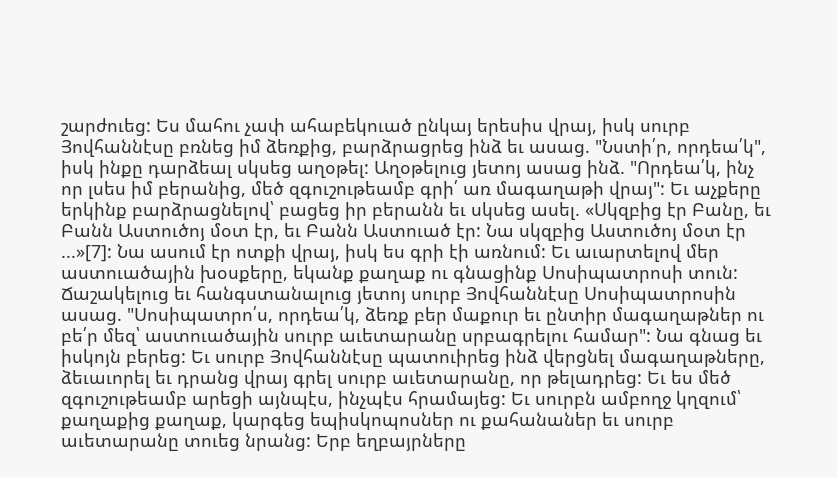շարժուեց: Ես մահու չափ ահաբեկուած ընկայ երեսիս վրայ, իսկ սուրբ Յովհաննէսը բռնեց իմ ձեռքից, բարձրացրեց ինձ եւ ասաց. "Նստի՛ր, որդեա՛կ", իսկ ինքը դարձեալ սկսեց աղօթել: Աղօթելուց յետոյ ասաց ինձ. "Որդեա՛կ, ինչ որ լսես իմ բերանից, մեծ զգուշութեամբ գրի՛ առ մագաղաթի վրայ": Եւ աչքերը երկինք բարձրացնելով՝ բացեց իր բերանն եւ սկսեց ասել. «Սկզբից էր Բանը, եւ Բանն Աստուծոյ մօտ էր, եւ Բանն Աստուած էր: Նա սկզբից Աստուծոյ մօտ էր ...»[7]: Նա ասում էր ոտքի վրայ, իսկ ես գրի էի առնում: Եւ աւարտելով մեր աստուածային խօսքերը, եկանք քաղաք ու գնացինք Սոսիպատրոսի տուն: Ճաշակելուց եւ հանգստանալուց յետոյ սուրբ Յովհաննէսը Սոսիպատրոսին ասաց. "Սոսիպատրո՛ս, որդեա՛կ, ձեռք բեր մաքուր եւ ընտիր մագաղաթներ ու բե՛ր մեզ՝ աստուածային սուրբ աւետարանը սրբագրելու համար": Նա գնաց եւ իսկոյն բերեց: Եւ սուրբ Յովհաննէսը պատուիրեց ինձ վերցնել մագաղաթները, ձեւաւորել եւ դրանց վրայ գրել սուրբ աւետարանը, որ թելադրեց: Եւ ես մեծ զգուշութեամբ արեցի այնպէս, ինչպէս հրամայեց: Եւ սուրբն ամբողջ կղզում՝ քաղաքից քաղաք, կարգեց եպիսկոպոսներ ու քահանաներ եւ սուրբ աւետարանը տուեց նրանց: Երբ եղբայրները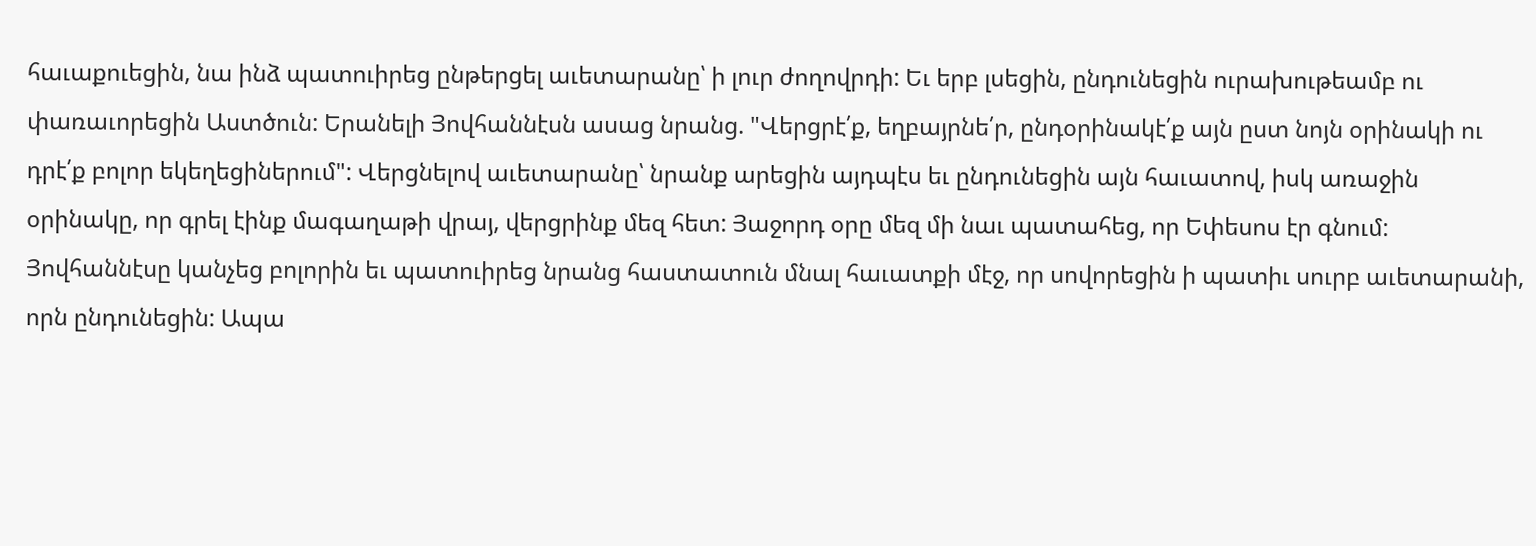հաւաքուեցին, նա ինձ պատուիրեց ընթերցել աւետարանը՝ ի լուր ժողովրդի: Եւ երբ լսեցին, ընդունեցին ուրախութեամբ ու փառաւորեցին Աստծուն: Երանելի Յովհաննէսն ասաց նրանց. "Վերցրէ՛ք, եղբայրնե՛ր, ընդօրինակէ՛ք այն ըստ նոյն օրինակի ու դրէ՛ք բոլոր եկեղեցիներում": Վերցնելով աւետարանը՝ նրանք արեցին այդպէս եւ ընդունեցին այն հաւատով, իսկ առաջին օրինակը, որ գրել էինք մագաղաթի վրայ, վերցրինք մեզ հետ: Յաջորդ օրը մեզ մի նաւ պատահեց, որ Եփեսոս էր գնում: Յովհաննէսը կանչեց բոլորին եւ պատուիրեց նրանց հաստատուն մնալ հաւատքի մէջ, որ սովորեցին ի պատիւ սուրբ աւետարանի, որն ընդունեցին: Ապա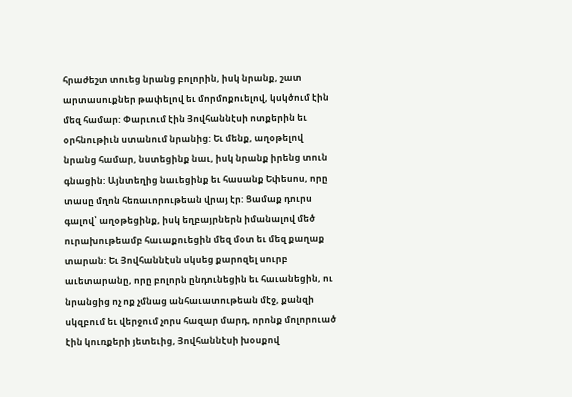հրաժեշտ տուեց նրանց բոլորին, իսկ նրանք, շատ արտասուքներ թափելով եւ մորմոքուելով, կսկծում էին մեզ համար: Փարւում էին Յովհաննէսի ոտքերին եւ օրհնութիւն ստանում նրանից: Եւ մենք, աղօթելով նրանց համար, նստեցինք նաւ, իսկ նրանք իրենց տուն գնացին: Այնտեղից նաւեցինք եւ հասանք Եփեսոս, որը տասը մղոն հեռաւորութեան վրայ էր: Ցամաք դուրս գալով՝ աղօթեցինք, իսկ եղբայրներն իմանալով մեծ ուրախութեամբ հաւաքուեցին մեզ մօտ եւ մեզ քաղաք տարան: Եւ Յովհաննէսն սկսեց քարոզել սուրբ աւետարանը, որը բոլորն ընդունեցին եւ հաւանեցին, ու նրանցից ոչ ոք չմնաց անհաւատութեան մէջ, քանզի սկզբում եւ վերջում չորս հազար մարդ, որոնք մոլորուած էին կուռքերի յետեւից, Յովհաննէսի խօսքով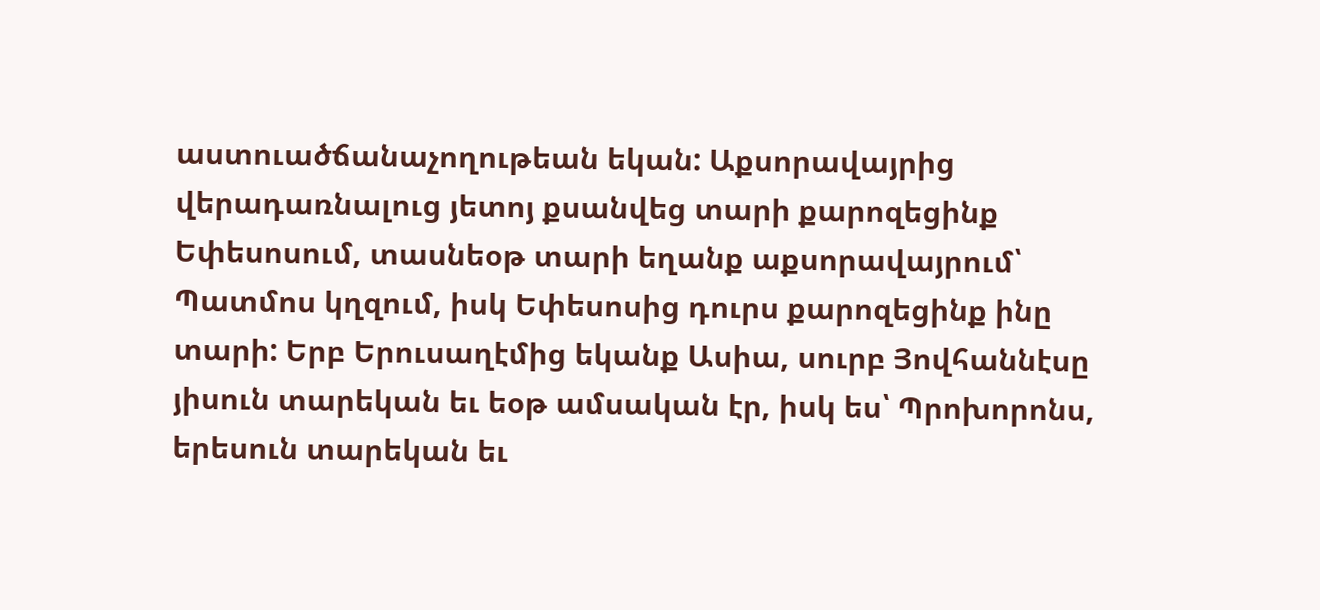աստուածճանաչողութեան եկան: Աքսորավայրից վերադառնալուց յետոյ քսանվեց տարի քարոզեցինք Եփեսոսում, տասնեօթ տարի եղանք աքսորավայրում՝ Պատմոս կղզում, իսկ Եփեսոսից դուրս քարոզեցինք ինը տարի: Երբ Երուսաղէմից եկանք Ասիա, սուրբ Յովհաննէսը յիսուն տարեկան եւ եօթ ամսական էր, իսկ ես՝ Պրոխորոնս, երեսուն տարեկան եւ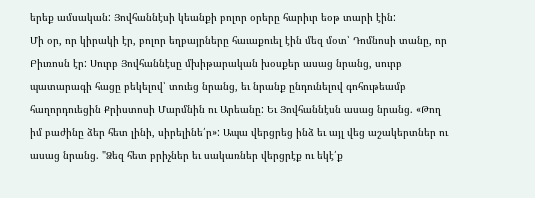երեք ամսական: Յովհաննէսի կեանքի բոլոր օրերը հարիւր եօթ տարի էին:
Մի օր, որ կիրակի էր, բոլոր եղբայրները հաւաքուել էին մեզ մօտ՝ Դոմնոսի տանը, որ Բիւռոսն էր: Սուրբ Յովհաննէսը մխիթարական խօսքեր ասաց նրանց, սուրբ պատարագի հացը բեկելով՝ տուեց նրանց, եւ նրանք ընդունելով գոհութեամբ հաղորդուեցին Քրիստոսի Մարմնին ու Արեանը: Եւ Յովհաննէսն ասաց նրանց. «Թող իմ բաժինը ձեր հետ լինի, սիրելինե՛ր»: Ապա վերցրեց ինձ եւ այլ վեց աշակերտներ ու ասաց նրանց. "Ձեզ հետ բրիչներ եւ սակառներ վերցրէք ու եկէ՛ք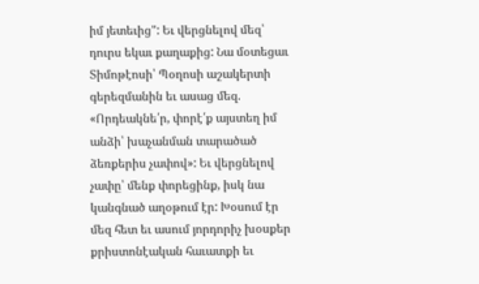իմ յետեւից": Եւ վերցնելով մեզ՝ դուրս եկաւ քաղաքից: Նա մօտեցաւ Տիմոթէոսի՝ Պօղոսի աշակերտի գերեզմանին եւ ասաց մեզ. «Որդեակնե՛ր, փորէ՛ք այստեղ իմ անձի՝ խաչանման տարածած ձեռքերիս չափով»: Եւ վերցնելով չափը՝ մենք փորեցինք, իսկ նա կանգնած աղօթում էր: Խօսում էր մեզ հետ եւ ասում յորդորիչ խօսքեր քրիստոնէական հաւատքի եւ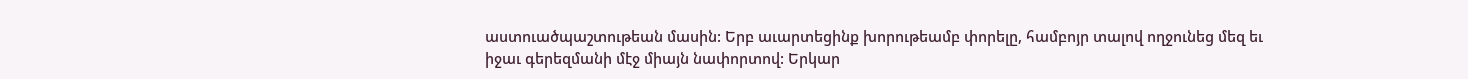աստուածպաշտութեան մասին: Երբ աւարտեցինք խորութեամբ փորելը, համբոյր տալով ողջունեց մեզ եւ իջաւ գերեզմանի մէջ միայն նափորտով: Երկար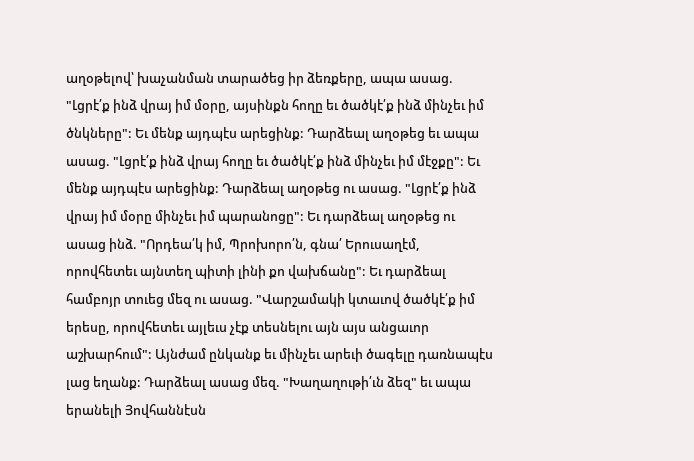աղօթելով՝ խաչանման տարածեց իր ձեռքերը, ապա ասաց. "Լցրէ՛ք ինձ վրայ իմ մօրը, այսինքն հողը եւ ծածկէ՛ք ինձ մինչեւ իմ ծնկները": Եւ մենք այդպէս արեցինք: Դարձեալ աղօթեց եւ ապա ասաց. "Լցրէ՛ք ինձ վրայ հողը եւ ծածկէ՛ք ինձ մինչեւ իմ մէջքը": Եւ մենք այդպէս արեցինք: Դարձեալ աղօթեց ու ասաց. "Լցրէ՛ք ինձ վրայ իմ մօրը մինչեւ իմ պարանոցը": Եւ դարձեալ աղօթեց ու ասաց ինձ. "Որդեա՛կ իմ, Պրոխորո՛ն, գնա՛ Երուսաղէմ, որովհետեւ այնտեղ պիտի լինի քո վախճանը": Եւ դարձեալ համբոյր տուեց մեզ ու ասաց. "Վարշամակի կտաւով ծածկէ՛ք իմ երեսը, որովհետեւ այլեւս չէք տեսնելու այն այս անցաւոր աշխարհում": Այնժամ ընկանք եւ մինչեւ արեւի ծագելը դառնապէս լաց եղանք: Դարձեալ ասաց մեզ. "Խաղաղութի՛ւն ձեզ" եւ ապա երանելի Յովհաննէսն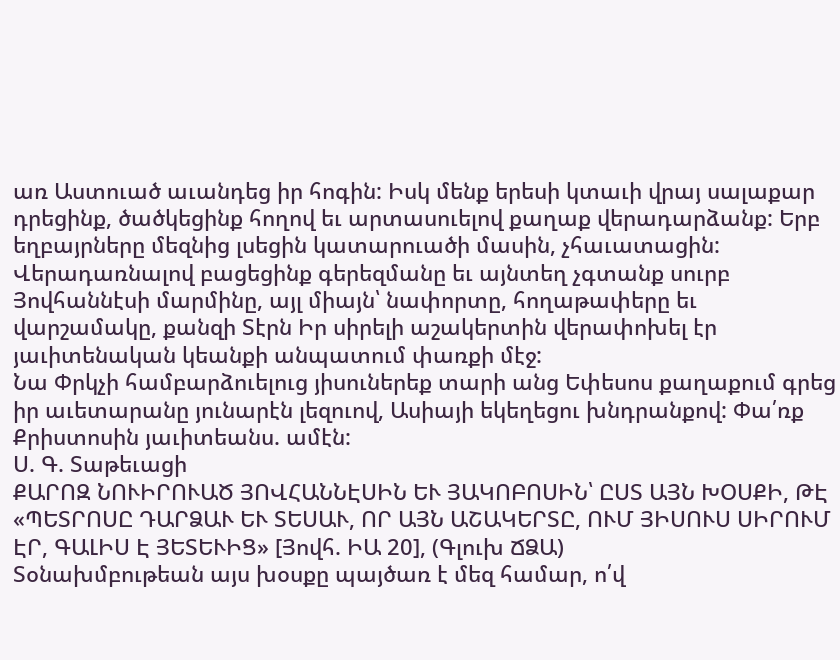առ Աստուած աւանդեց իր հոգին: Իսկ մենք երեսի կտաւի վրայ սալաքար դրեցինք, ծածկեցինք հողով եւ արտասուելով քաղաք վերադարձանք: Երբ եղբայրները մեզնից լսեցին կատարուածի մասին, չհաւատացին: Վերադառնալով բացեցինք գերեզմանը եւ այնտեղ չգտանք սուրբ Յովհաննէսի մարմինը, այլ միայն՝ նափորտը, հողաթափերը եւ վարշամակը, քանզի Տէրն Իր սիրելի աշակերտին վերափոխել էր յաւիտենական կեանքի անպատում փառքի մէջ:
Նա Փրկչի համբարձուելուց յիսուներեք տարի անց Եփեսոս քաղաքում գրեց իր աւետարանը յունարէն լեզուով, Ասիայի եկեղեցու խնդրանքով: Փա՛ռք Քրիստոսին յաւիտեանս. ամէն:
Ս. Գ. Տաթեւացի
ՔԱՐՈԶ ՆՈՒԻՐՈՒԱԾ ՅՈՎՀԱՆՆԷՍԻՆ ԵՒ ՅԱԿՈԲՈՍԻՆ՝ ԸՍՏ ԱՅՆ ԽՕՍՔԻ, ԹԷ «ՊԵՏՐՈՍԸ ԴԱՐՁԱՒ ԵՒ ՏԵՍԱՒ, ՈՐ ԱՅՆ ԱՇԱԿԵՐՏԸ, ՈՒՄ ՅԻՍՈՒՍ ՍԻՐՈՒՄ ԷՐ, ԳԱԼԻՍ Է ՅԵՏԵՒԻՑ» [Յովհ. ԻԱ 20], (Գլուխ ՃՁԱ)
Տօնախմբութեան այս խօսքը պայծառ է մեզ համար, ո՛վ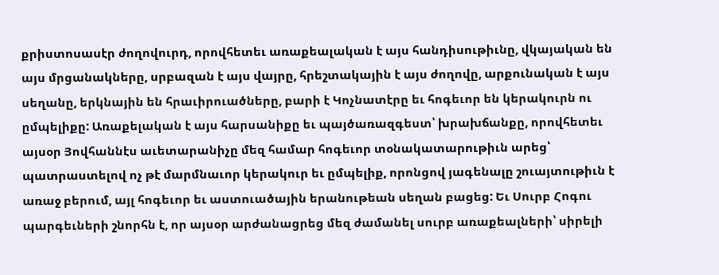քրիստոսասէր ժողովուրդ, որովհետեւ առաքեալական է այս հանդիսութիւնը, վկայական են այս մրցանակները, սրբազան է այս վայրը, հրեշտակային է այս ժողովը, արքունական է այս սեղանը, երկնային են հրաւիրուածները, բարի է Կոչնատէրը եւ հոգեւոր են կերակուրն ու ըմպելիքը: Առաքելական է այս հարսանիքը եւ պայծառազգեստ՝ խրախճանքը, որովհետեւ այսօր Յովհաննէս աւետարանիչը մեզ համար հոգեւոր տօնակատարութիւն արեց՝ պատրաստելով ոչ թէ մարմնաւոր կերակուր եւ ըմպելիք, որոնցով յագենալը շուայտութիւն է առաջ բերում, այլ հոգեւոր եւ աստուածային երանութեան սեղան բացեց: Եւ Սուրբ Հոգու պարգեւների շնորհն է, որ այսօր արժանացրեց մեզ ժամանել սուրբ առաքեալների՝ սիրելի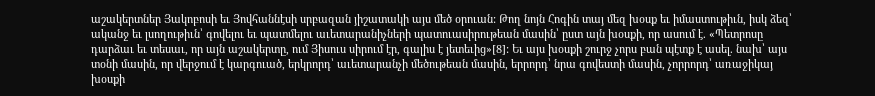աշակերտներ Յակոբոսի եւ Յովհաննէսի սրբազան յիշատակի այս մեծ օրուան: Թող նոյն Հոգին տայ մեզ խօսք եւ իմաստութիւն, իսկ ձեզ՝ ականջ եւ լսողութիւն՝ գովելու եւ պատմելու աւետարանիչների պատուասիրութեան մասին՝ ըստ այն խօսքի, որ ասում է. «Պետրոսը դարձաւ եւ տեսաւ, որ այն աշակերտը, ում Յիսուս սիրում էր, գալիս է յետեւից»[8]: Եւ այս խօսքի շուրջ չորս բան պէտք է ասել. նախ՝ այս տօնի մասին, որ վերջում է կարգուած, երկրորդ՝ աւետարանչի մեծութեան մասին, երրորդ՝ նրա գովեստի մասին, չորրորդ՝ առաջիկայ խօսքի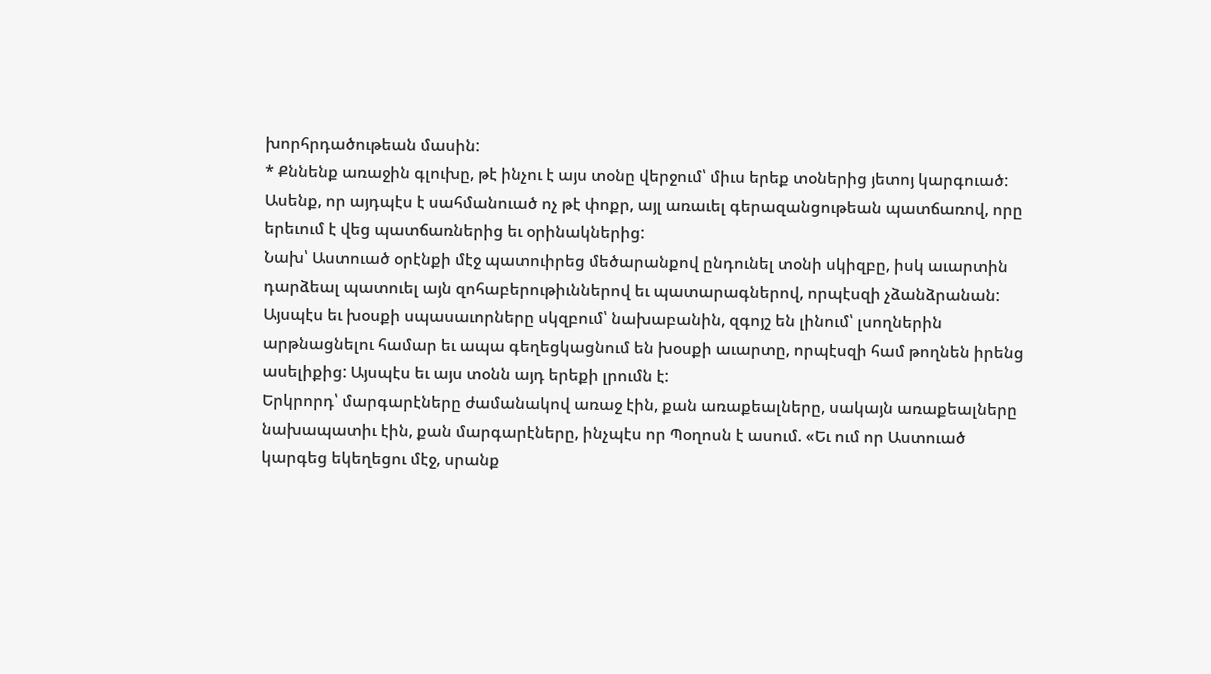խորհրդածութեան մասին:
* Քննենք առաջին գլուխը, թէ ինչու է այս տօնը վերջում՝ միւս երեք տօներից յետոյ կարգուած: Ասենք, որ այդպէս է սահմանուած ոչ թէ փոքր, այլ առաւել գերազանցութեան պատճառով, որը երեւում է վեց պատճառներից եւ օրինակներից:
Նախ՝ Աստուած օրէնքի մէջ պատուիրեց մեծարանքով ընդունել տօնի սկիզբը, իսկ աւարտին դարձեալ պատուել այն զոհաբերութիւններով եւ պատարագներով, որպէսզի չձանձրանան: Այսպէս եւ խօսքի սպասաւորները սկզբում՝ նախաբանին, զգոյշ են լինում՝ լսողներին արթնացնելու համար եւ ապա գեղեցկացնում են խօսքի աւարտը, որպէսզի համ թողնեն իրենց ասելիքից: Այսպէս եւ այս տօնն այդ երեքի լրումն է:
Երկրորդ՝ մարգարէները ժամանակով առաջ էին, քան առաքեալները, սակայն առաքեալները նախապատիւ էին, քան մարգարէները, ինչպէս որ Պօղոսն է ասում. «Եւ ում որ Աստուած կարգեց եկեղեցու մէջ, սրանք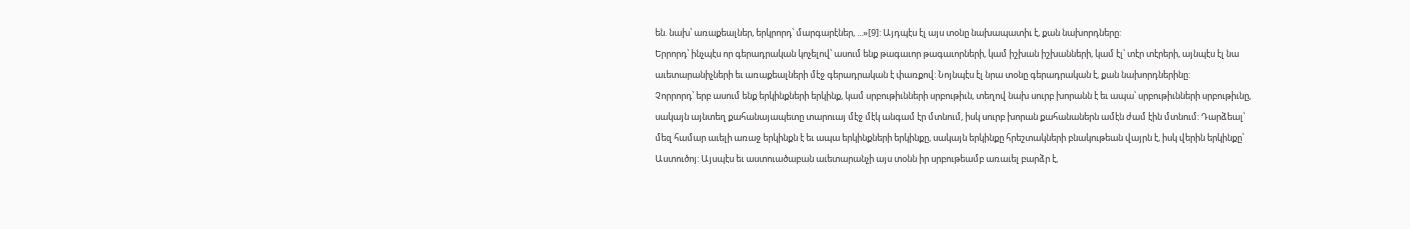են. նախ՝ առաքեալներ, երկրորդ՝ մարգարէներ, ...»[9]: Այդպէս էլ այս տօնը նախապատիւ է, քան նախորդները:
Երրորդ՝ ինչպէս որ գերադրական կոչելով՝ ասում ենք թագաւոր թագաւորների, կամ իշխան իշխանների, կամ էլ՝ տէր տէրերի, այնպէս էլ նա աւետարանիչների եւ առաքեալների մէջ գերադրական է փառքով: Նոյնպէս էլ նրա տօնը գերադրական է, քան նախորդներինը:
Չորրորդ՝ երբ ասում ենք երկինքների երկինք, կամ սրբութիւնների սրբութիւն, տեղով նախ սուրբ խորանն է եւ ապա՝ սրբութիւնների սրբութիւնը, սակայն այնտեղ քահանայապետը տարուայ մէջ մէկ անգամ էր մտնում, իսկ սուրբ խորան քահանաներն ամէն ժամ էին մտնում: Դարձեալ՝ մեզ համար աւելի առաջ երկինքն է եւ ապա երկինքների երկինքը, սակայն երկինքը հրեշտակների բնակութեան վայրն է, իսկ վերին երկինքը՝ Աստուծոյ: Այսպէս եւ աստուածաբան աւետարանչի այս տօնն իր սրբութեամբ առաւել բարձր է,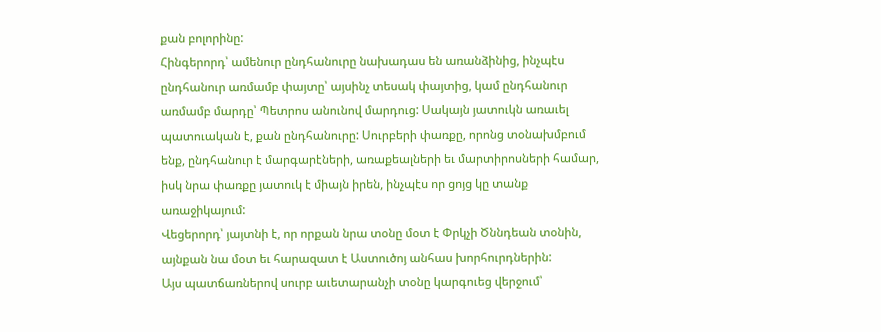քան բոլորինը:
Հինգերորդ՝ ամենուր ընդհանուրը նախադաս են առանձինից, ինչպէս ընդհանուր առմամբ փայտը՝ այսինչ տեսակ փայտից, կամ ընդհանուր առմամբ մարդը՝ Պետրոս անունով մարդուց: Սակայն յատուկն առաւել պատուական է, քան ընդհանուրը: Սուրբերի փառքը, որոնց տօնախմբում ենք, ընդհանուր է մարգարէների, առաքեալների եւ մարտիրոսների համար, իսկ նրա փառքը յատուկ է միայն իրեն, ինչպէս որ ցոյց կը տանք առաջիկայում:
Վեցերորդ՝ յայտնի է, որ որքան նրա տօնը մօտ է Փրկչի Ծննդեան տօնին, այնքան նա մօտ եւ հարազատ է Աստուծոյ անհաս խորհուրդներին:
Այս պատճառներով սուրբ աւետարանչի տօնը կարգուեց վերջում՝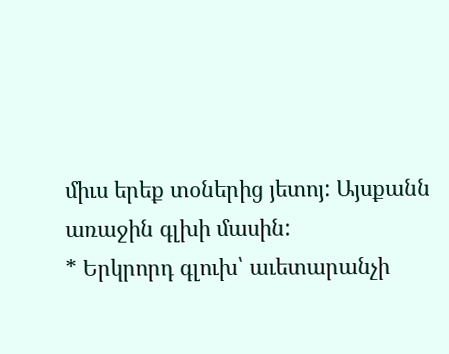միւս երեք տօներից յետոյ: Այսքանն առաջին գլխի մասին:
* Երկրորդ գլուխ՝ աւետարանչի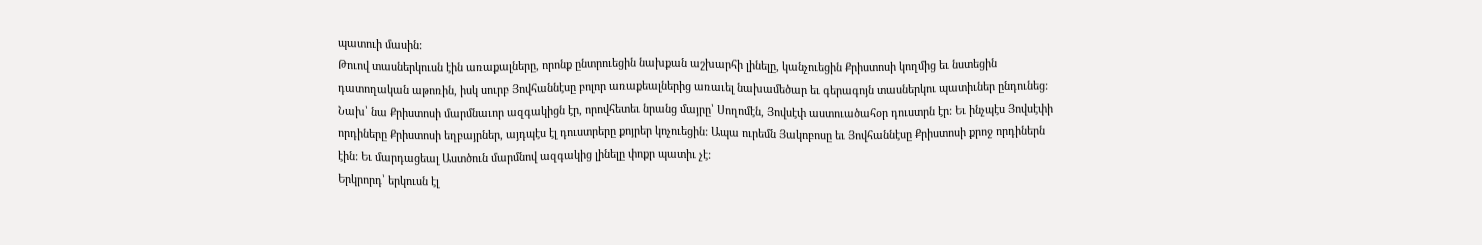պատուի մասին:
Թուով տասներկուսն էին առաքալները, որոնք ընտրուեցին նախքան աշխարհի լինելը, կանչուեցին Քրիստոսի կողմից եւ նստեցին դատողական աթոռին, իսկ սուրբ Յովհաննէսը բոլոր առաքեալներից առաւել նախամեծար եւ գերագոյն տասներկու պատիւներ ընդունեց:
Նախ՝ նա Քրիստոսի մարմնաւոր ազգակիցն էր, որովհետեւ նրանց մայրը՝ Սողոմէն, Յովսէփ աստուածահօր դուստրն էր: Եւ ինչպէս Յովսէփի որդիները Քրիստոսի եղբայրներ, այդպէս էլ դուստրերը քոյրեր կոչուեցին: Ապա ուրեմն Յակոբոսը եւ Յովհաննէսը Քրիստոսի քրոջ որդիներն էին: Եւ մարդացեալ Աստծուն մարմնով ազգակից լինելը փոքր պատիւ չէ:
Երկրորդ՝ երկուսն էլ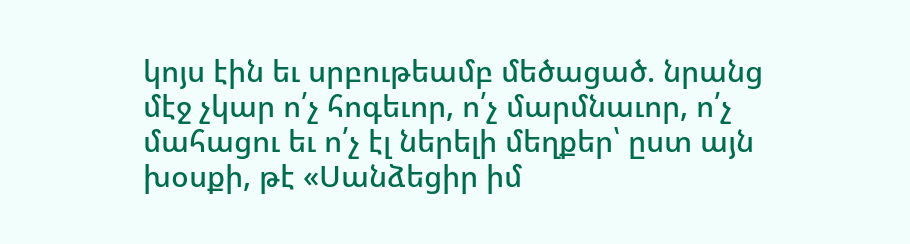կոյս էին եւ սրբութեամբ մեծացած. նրանց մէջ չկար ո՛չ հոգեւոր, ո՛չ մարմնաւոր, ո՛չ մահացու եւ ո՛չ էլ ներելի մեղքեր՝ ըստ այն խօսքի, թէ «Սանձեցիր իմ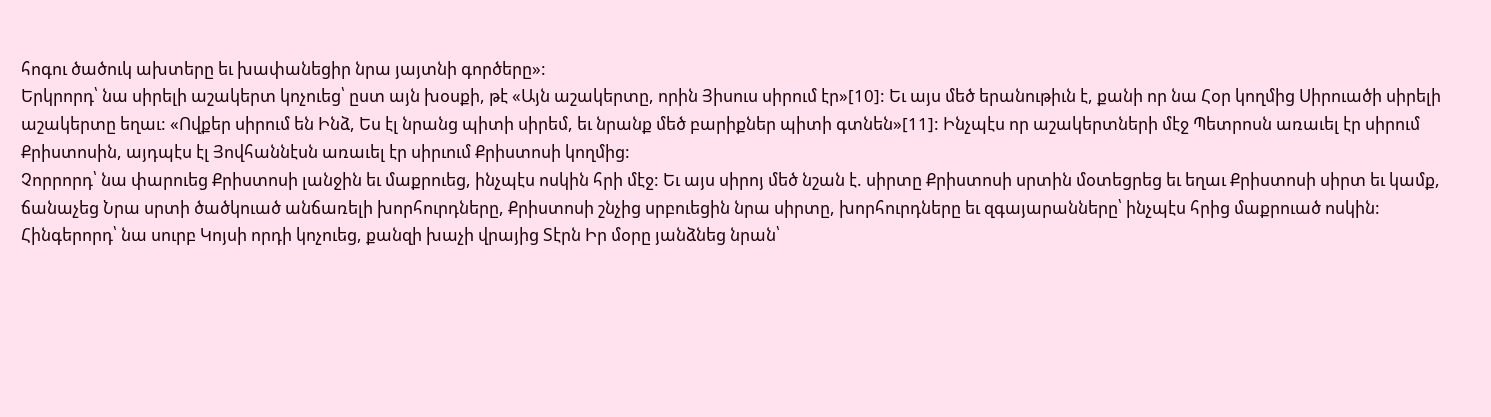հոգու ծածուկ ախտերը եւ խափանեցիր նրա յայտնի գործերը»:
Երկրորդ՝ նա սիրելի աշակերտ կոչուեց՝ ըստ այն խօսքի, թէ «Այն աշակերտը, որին Յիսուս սիրում էր»[10]: Եւ այս մեծ երանութիւն է, քանի որ նա Հօր կողմից Սիրուածի սիրելի աշակերտը եղաւ: «Ովքեր սիրում են Ինձ, Ես էլ նրանց պիտի սիրեմ, եւ նրանք մեծ բարիքներ պիտի գտնեն»[11]: Ինչպէս որ աշակերտների մէջ Պետրոսն առաւել էր սիրում Քրիստոսին, այդպէս էլ Յովհաննէսն առաւել էր սիրւում Քրիստոսի կողմից:
Չորրորդ՝ նա փարուեց Քրիստոսի լանջին եւ մաքրուեց, ինչպէս ոսկին հրի մէջ: Եւ այս սիրոյ մեծ նշան է. սիրտը Քրիստոսի սրտին մօտեցրեց եւ եղաւ Քրիստոսի սիրտ եւ կամք, ճանաչեց Նրա սրտի ծածկուած անճառելի խորհուրդները, Քրիստոսի շնչից սրբուեցին նրա սիրտը, խորհուրդները եւ զգայարանները՝ ինչպէս հրից մաքրուած ոսկին:
Հինգերորդ՝ նա սուրբ Կոյսի որդի կոչուեց, քանզի խաչի վրայից Տէրն Իր մօրը յանձնեց նրան՝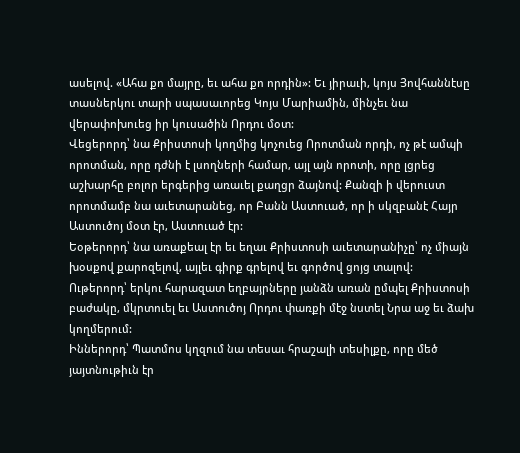ասելով. «Ահա քո մայրը, եւ ահա քո որդին»: Եւ յիրաւի, կոյս Յովհաննէսը տասներկու տարի սպասաւորեց Կոյս Մարիամին, մինչեւ նա վերափոխուեց իր կուսածին Որդու մօտ:
Վեցերորդ՝ նա Քրիստոսի կողմից կոչուեց Որոտման որդի, ոչ թէ ամպի որոտման, որը դժնի է լսողների համար, այլ այն որոտի, որը լցրեց աշխարհը բոլոր երգերից առաւել քաղցր ձայնով: Քանզի ի վերուստ որոտմամբ նա աւետարանեց, որ Բանն Աստուած, որ ի սկզբանէ Հայր Աստուծոյ մօտ էր, Աստուած էր:
Եօթերորդ՝ նա առաքեալ էր եւ եղաւ Քրիստոսի աւետարանիչը՝ ոչ միայն խօսքով քարոզելով, այլեւ գիրք գրելով եւ գործով ցոյց տալով:
Ութերորդ՝ երկու հարազատ եղբայրները յանձն առան ըմպել Քրիստոսի բաժակը, մկրտուել եւ Աստուծոյ Որդու փառքի մէջ նստել Նրա աջ եւ ձախ կողմերում:
Իններորդ՝ Պատմոս կղզում նա տեսաւ հրաշալի տեսիլքը, որը մեծ յայտնութիւն էր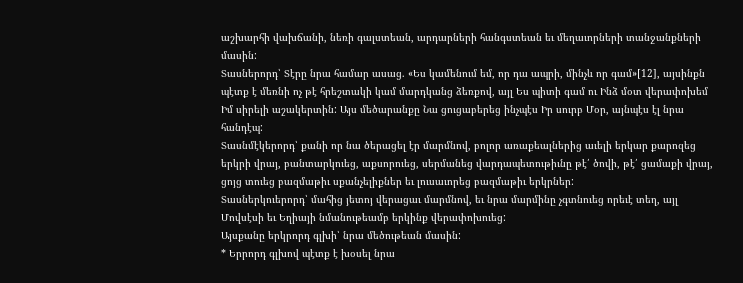աշխարհի վախճանի, նեռի գալստեան, արդարների հանգստեան եւ մեղաւորների տանջանքների մասին:
Տասներորդ՝ Տէրը նրա համար ասաց. «Ես կամենում եմ, որ դա ապրի, մինչև որ գամ»[12], այսինքն պէտք է մեռնի ոչ թէ հրեշտակի կամ մարդկանց ձեռքով, այլ Ես պիտի գամ ու Ինձ մօտ վերափոխեմ Իմ սիրելի աշակերտին: Այս մեծարանքը Նա ցուցաբերեց ինչպէս Իր սուրբ Մօր, այնպէս էլ նրա հանդէպ:
Տասնմէկերորդ՝ քանի որ նա ծերացել էր մարմնով, բոլոր առաքեալներից աւելի երկար քարոզեց երկրի վրայ, բանտարկուեց, աքսորուեց, սերմանեց վարդապետութիւնը թէ՛ ծովի, թէ՛ ցամաքի վրայ, ցոյց տուեց բազմաթիւ սքանչելիքներ եւ լուսաւորեց բազմաթիւ երկրներ:
Տասներկուերորդ՝ մահից յետոյ վերացաւ մարմնով, եւ նրա մարմինը չգտնուեց որեւէ տեղ, այլ Մովսէսի եւ Եղիայի նմանութեամբ երկինք վերափոխուեց:
Այսքանը երկրորդ գլխի՝ նրա մեծութեան մասին:
* Երրորդ գլխով պէտք է խօսել նրա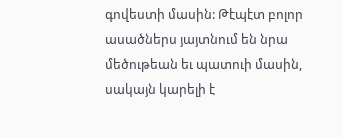գովեստի մասին: Թէպէտ բոլոր ասածներս յայտնում են նրա մեծութեան եւ պատուի մասին, սակայն կարելի է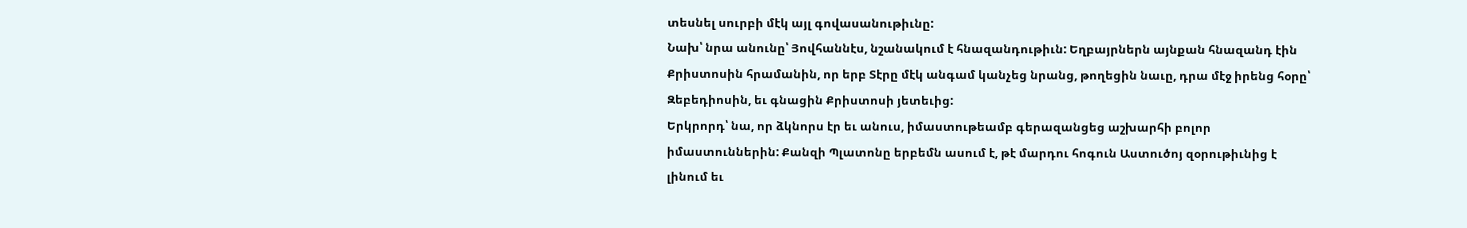տեսնել սուրբի մէկ այլ գովասանութիւնը:
Նախ՝ նրա անունը՝ Յովհաննէս, նշանակում է հնազանդութիւն: Եղբայրներն այնքան հնազանդ էին Քրիստոսին հրամանին, որ երբ Տէրը մէկ անգամ կանչեց նրանց, թողեցին նաւը, դրա մէջ իրենց հօրը՝ Զեբեդիոսին, եւ գնացին Քրիստոսի յետեւից:
Երկրորդ՝ նա, որ ձկնորս էր եւ անուս, իմաստութեամբ գերազանցեց աշխարհի բոլոր իմաստուններին: Քանզի Պլատոնը երբեմն ասում է, թէ մարդու հոգուն Աստուծոյ զօրութիւնից է լինում եւ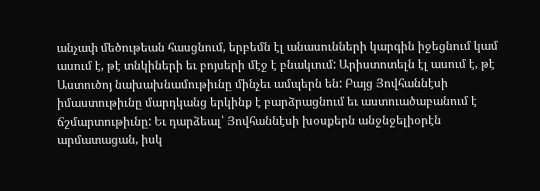անչափ մեծութեան հասցնում, երբեմն էլ անասունների կարգին իջեցնում կամ ասում է, թէ տնկիների եւ բոյսերի մէջ է բնակւում: Արիստոտելն էլ ասում է, թէ Աստուծոյ նախախնամութիւնը մինչեւ ամպերն են: Բայց Յովհաննէսի իմաստութիւնը մարդկանց երկինք է բարձրացնում եւ աստուածաբանում է ճշմարտութիւնը: Եւ դարձեալ՝ Յովհաննէսի խօսքերն անջնջելիօրէն արմատացան, իսկ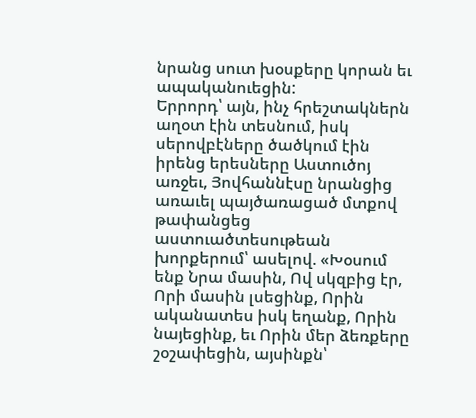նրանց սուտ խօսքերը կորան եւ ապականուեցին:
Երրորդ՝ այն, ինչ հրեշտակներն աղօտ էին տեսնում, իսկ սերովբէները ծածկում էին իրենց երեսները Աստուծոյ առջեւ, Յովհաննէսը նրանցից առաւել պայծառացած մտքով թափանցեց աստուածտեսութեան խորքերում՝ ասելով. «Խօսում ենք Նրա մասին, Ով սկզբից էր, Որի մասին լսեցինք, Որին ականատես իսկ եղանք, Որին նայեցինք, եւ Որին մեր ձեռքերը շօշափեցին, այսինքն՝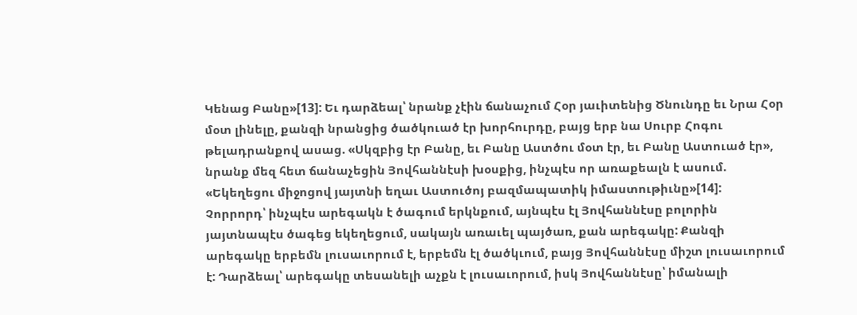Կենաց Բանը»[13]: Եւ դարձեալ՝ նրանք չէին ճանաչում Հօր յաւիտենից Ծնունդը եւ Նրա Հօր մօտ լինելը, քանզի նրանցից ծածկուած էր խորհուրդը, բայց երբ նա Սուրբ Հոգու թելադրանքով ասաց. «Սկզբից էր Բանը, եւ Բանը Աստծու մօտ էր, եւ Բանը Աստուած էր», նրանք մեզ հետ ճանաչեցին Յովհաննէսի խօսքից, ինչպէս որ առաքեալն է ասում. «Եկեղեցու միջոցով յայտնի եղաւ Աստուծոյ բազմապատիկ իմաստութիւնը»[14]:
Չորրորդ՝ ինչպէս արեգակն է ծագում երկնքում, այնպէս էլ Յովհաննէսը բոլորին յայտնապէս ծագեց եկեղեցում, սակայն առաւել պայծառ, քան արեգակը: Քանզի արեգակը երբեմն լուսաւորում է, երբեմն էլ ծածկւում, բայց Յովհաննէսը միշտ լուսաւորում է: Դարձեալ՝ արեգակը տեսանելի աչքն է լուսաւորում, իսկ Յովհաննէսը՝ իմանալի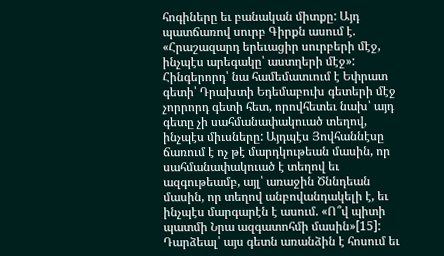հոգիները եւ բանական միտքը: Այդ պատճառով սուրբ Գիրքն ասում է. «Հրաշազարդ երեւացիր սուրբերի մէջ, ինչպէս արեգակը՝ աստղերի մէջ»:
Հինգերորդ՝ նա համեմատւում է Եփրատ գետի՝ Դրախտի Եդեմաբուխ գետերի մէջ չորրորդ գետի հետ, որովհետեւ նախ՝ այդ գետը չի սահմանափակուած տեղով, ինչպէս միւսները: Այդպէս Յովհաննէսը ճառում է ոչ թէ մարդկութեան մասին, որ սահմանափակուած է տեղով եւ ազգութեամբ, այլ՝ առաջին Ծննդեան մասին, որ տեղով անբովանդակելի է, եւ ինչպէս մարգարէն է ասում. «Ո՞վ պիտի պատմի Նրա ազգատոհմի մասին»[15]: Դարձեալ՝ այս գետն առանձին է հոսում եւ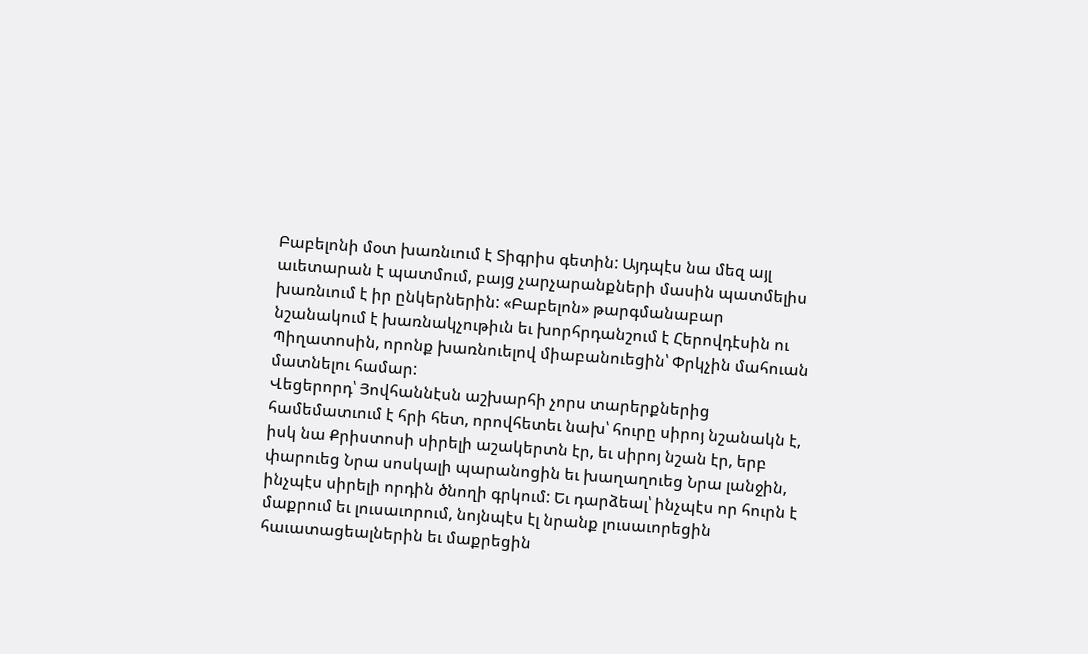Բաբելոնի մօտ խառնւում է Տիգրիս գետին: Այդպէս նա մեզ այլ աւետարան է պատմում, բայց չարչարանքների մասին պատմելիս խառնւում է իր ընկերներին: «Բաբելոն» թարգմանաբար նշանակում է խառնակչութիւն եւ խորհրդանշում է Հերովդէսին ու Պիղատոսին, որոնք խառնուելով միաբանուեցին՝ Փրկչին մահուան մատնելու համար:
Վեցերորդ՝ Յովհաննէսն աշխարհի չորս տարերքներից համեմատւում է հրի հետ, որովհետեւ նախ՝ հուրը սիրոյ նշանակն է, իսկ նա Քրիստոսի սիրելի աշակերտն էր, եւ սիրոյ նշան էր, երբ փարուեց Նրա սոսկալի պարանոցին եւ խաղաղուեց Նրա լանջին, ինչպէս սիրելի որդին ծնողի գրկում: Եւ դարձեալ՝ ինչպէս որ հուրն է մաքրում եւ լուսաւորում, նոյնպէս էլ նրանք լուսաւորեցին հաւատացեալներին եւ մաքրեցին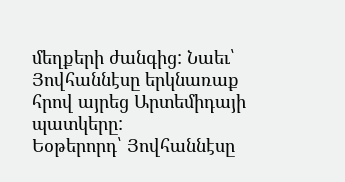մեղքերի ժանգից: Նաեւ՝ Յովհաննէսը երկնառաք հրով այրեց Արտեմիդայի պատկերը:
Եօթերորդ՝ Յովհաննէսը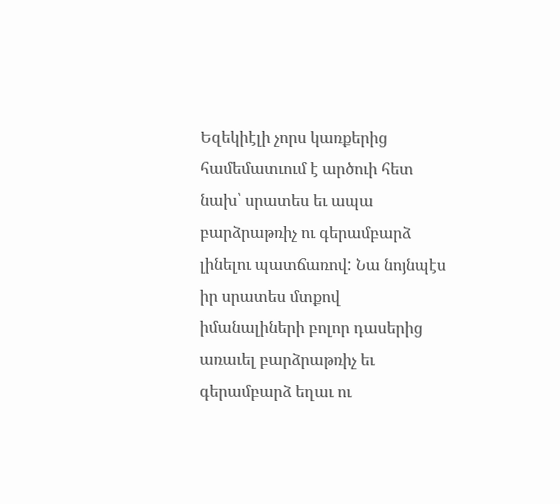Եզեկիէլի չորս կառքերից համեմատւում է արծուի հետ նախ՝ սրատես եւ ապա բարձրաթռիչ ու գերամբարձ լինելու պատճառով: Նա նոյնպէս իր սրատես մտքով իմանալիների բոլոր դասերից առաւել բարձրաթռիչ եւ գերամբարձ եղաւ ու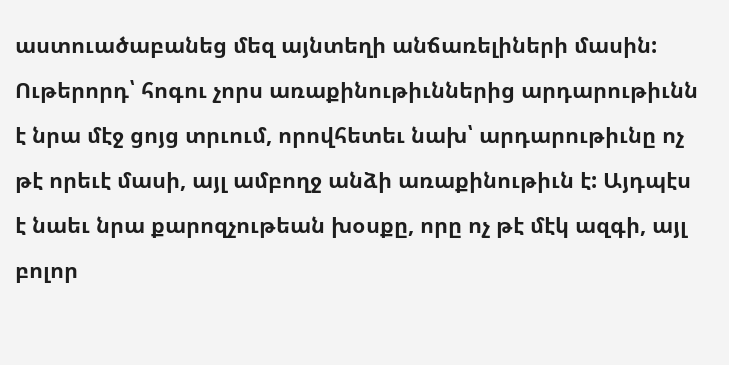աստուածաբանեց մեզ այնտեղի անճառելիների մասին:
Ութերորդ՝ հոգու չորս առաքինութիւններից արդարութիւնն է նրա մէջ ցոյց տրւում, որովհետեւ նախ՝ արդարութիւնը ոչ թէ որեւէ մասի, այլ ամբողջ անձի առաքինութիւն է: Այդպէս է նաեւ նրա քարոզչութեան խօսքը, որը ոչ թէ մէկ ազգի, այլ բոլոր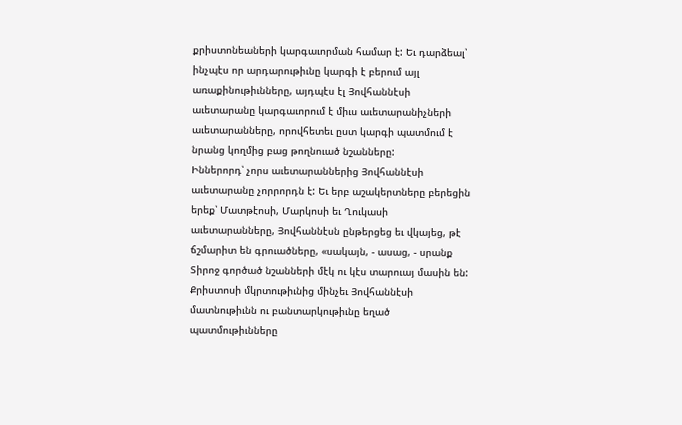քրիստոնեաների կարգաւորման համար է: Եւ դարձեալ՝ ինչպէս որ արդարութիւնը կարգի է բերում այլ առաքինութիւնները, այդպէս էլ Յովհաննէսի աւետարանը կարգաւորում է միւս աւետարանիչների աւետարանները, որովհետեւ ըստ կարգի պատմում է նրանց կողմից բաց թողնուած նշանները:
Իններորդ՝ չորս աւետարաններից Յովհաննէսի աւետարանը չորրորդն է: Եւ երբ աշակերտները բերեցին երեք՝ Մատթէոսի, Մարկոսի եւ Ղուկասի աւետարանները, Յովհաննէսն ընթերցեց եւ վկայեց, թէ ճշմարիտ են գրուածները, «սակայն, - ասաց, - սրանք Տիրոջ գործած նշանների մէկ ու կէս տարուայ մասին են: Քրիստոսի մկրտութիւնից մինչեւ Յովհաննէսի մատնութիւնն ու բանտարկութիւնը եղած պատմութիւնները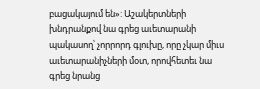բացակայում են»: Աշակերտների խնդրանքով նա գրեց աւետարանի պակասող՝ չորրորդ գլուխը, որը չկար միւս աւետարանիչների մօտ, որովհետեւ նա գրեց նրանց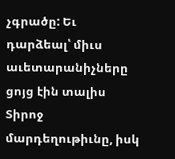չգրածը: Եւ դարձեալ՝ միւս աւետարանիչները ցոյց էին տալիս Տիրոջ մարդեղութիւնը, իսկ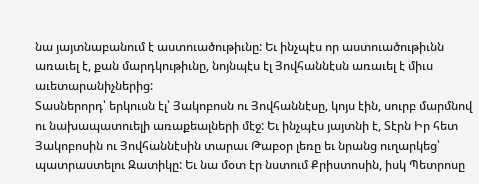նա յայտնաբանում է աստուածութիւնը: Եւ ինչպէս որ աստուածութիւնն առաւել է, քան մարդկութիւնը, նոյնպէս էլ Յովհաննէսն առաւել է միւս աւետարանիչներից:
Տասներորդ՝ երկուսն էլ՝ Յակոբոսն ու Յովհաննէսը, կոյս էին, սուրբ մարմնով ու նախապատուելի առաքեալների մէջ: Եւ ինչպէս յայտնի է, Տէրն Իր հետ Յակոբոսին ու Յովհաննէսին տարաւ Թաբօր լեռը եւ նրանց ուղարկեց՝ պատրաստելու Զատիկը: Եւ նա մօտ էր նստում Քրիստոսին, իսկ Պետրոսը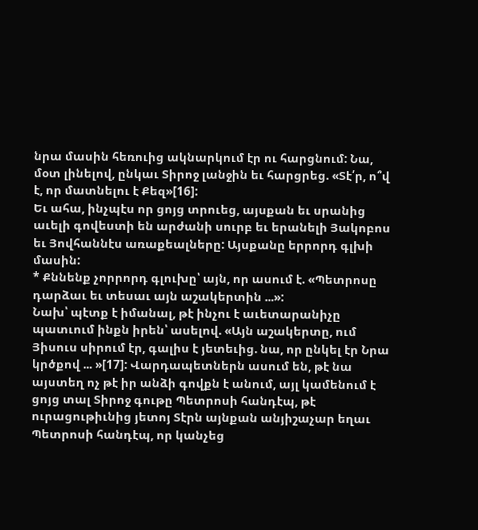նրա մասին հեռուից ակնարկում էր ու հարցնում: Նա, մօտ լինելով, ընկաւ Տիրոջ լանջին եւ հարցրեց. «Տէ՛ր, ո՞վ է, որ մատնելու է Քեզ»[16]:
Եւ ահա, ինչպէս որ ցոյց տրուեց, այսքան եւ սրանից աւելի գովեստի են արժանի սուրբ եւ երանելի Յակոբոս եւ Յովհաննէս առաքեալները: Այսքանը երրորդ գլխի մասին:
* Քննենք չորրորդ գլուխը՝ այն, որ ասում է. «Պետրոսը դարձաւ եւ տեսաւ այն աշակերտին ...»:
Նախ՝ պէտք է իմանալ, թէ ինչու է աւետարանիչը պատւում ինքն իրեն՝ ասելով. «Այն աշակերտը, ում Յիսուս սիրում էր, գալիս է յետեւից. նա, որ ընկել էր Նրա կրծքով ... »[17]: Վարդապետներն ասում են, թէ նա այստեղ ոչ թէ իր անձի գովքն է անում, այլ կամենում է ցոյց տալ Տիրոջ գութը Պետրոսի հանդէպ, թէ ուրացութիւնից յետոյ Տէրն այնքան անյիշաչար եղաւ Պետրոսի հանդէպ, որ կանչեց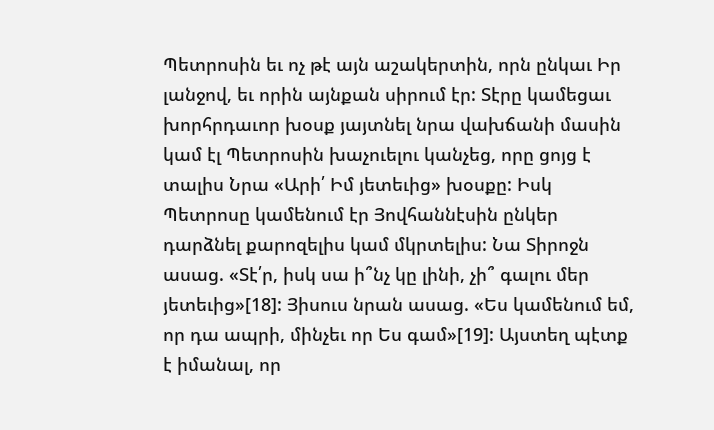Պետրոսին եւ ոչ թէ այն աշակերտին, որն ընկաւ Իր լանջով, եւ որին այնքան սիրում էր: Տէրը կամեցաւ խորհրդաւոր խօսք յայտնել նրա վախճանի մասին կամ էլ Պետրոսին խաչուելու կանչեց, որը ցոյց է տալիս Նրա «Արի՛ Իմ յետեւից» խօսքը: Իսկ Պետրոսը կամենում էր Յովհաննէսին ընկեր դարձնել քարոզելիս կամ մկրտելիս: Նա Տիրոջն ասաց. «Տէ՛ր, իսկ սա ի՞նչ կը լինի, չի՞ գալու մեր յետեւից»[18]: Յիսուս նրան ասաց. «Ես կամենում եմ, որ դա ապրի, մինչեւ որ Ես գամ»[19]: Այստեղ պէտք է իմանալ, որ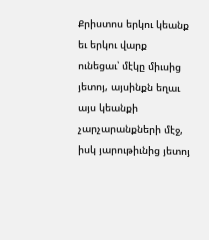Քրիստոս երկու կեանք եւ երկու վարք ունեցաւ՝ մէկը միւսից յետոյ, այսինքն եղաւ այս կեանքի չարչարանքների մէջ, իսկ յարութիւնից յետոյ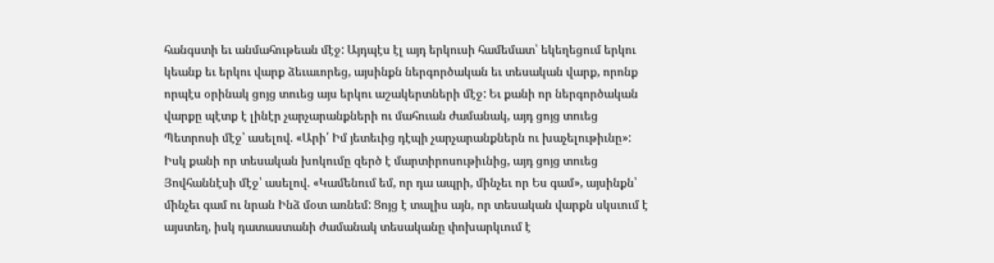հանգստի եւ անմահութեան մէջ: Այդպէս էլ այդ երկուսի համեմատ՝ եկեղեցում երկու կեանք եւ երկու վարք ձեւաւորեց, այսինքն ներգործական եւ տեսական վարք, որոնք որպէս օրինակ ցոյց տուեց այս երկու աշակերտների մէջ: Եւ քանի որ ներգործական վարքը պէտք է լինէր չարչարանքների ու մահուան ժամանակ, այդ ցոյց տուեց Պետրոսի մէջ՝ ասելով. «Արի՛ Իմ յետեւից դէպի չարչարանքներն ու խաչելութիւնը»: Իսկ քանի որ տեսական խոկումը զերծ է մարտիրոսութիւնից, այդ ցոյց տուեց Յովհաննէսի մէջ՝ ասելով. «Կամենում եմ, որ դա ապրի, մինչեւ որ Ես գամ», այսինքն՝ մինչեւ գամ ու նրան Ինձ մօտ առնեմ: Ցոյց է տալիս այն, որ տեսական վարքն սկսւում է այստեղ, իսկ դատաստանի ժամանակ տեսականը փոխարկւում է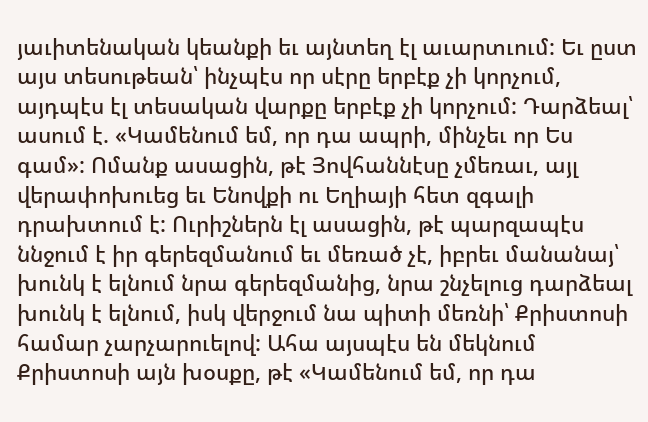յաւիտենական կեանքի եւ այնտեղ էլ աւարտւում: Եւ ըստ այս տեսութեան՝ ինչպէս որ սէրը երբէք չի կորչում, այդպէս էլ տեսական վարքը երբէք չի կորչում: Դարձեալ՝ ասում է. «Կամենում եմ, որ դա ապրի, մինչեւ որ Ես գամ»: Ոմանք ասացին, թէ Յովհաննէսը չմեռաւ, այլ վերափոխուեց եւ Ենովքի ու Եղիայի հետ զգալի դրախտում է: Ուրիշներն էլ ասացին, թէ պարզապէս ննջում է իր գերեզմանում եւ մեռած չէ, իբրեւ մանանայ՝ խունկ է ելնում նրա գերեզմանից, նրա շնչելուց դարձեալ խունկ է ելնում, իսկ վերջում նա պիտի մեռնի՝ Քրիստոսի համար չարչարուելով: Ահա այսպէս են մեկնում Քրիստոսի այն խօսքը, թէ «Կամենում եմ, որ դա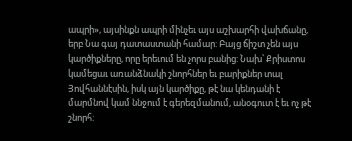ապրի», այսինքն ապրի մինչեւ այս աշխարհի վախճանը, երբ Նա գայ դատաստանի համար: Բայց ճիշտ չեն այս կարծիքները, որը երեւում են չորս բանից: Նախ՝ Քրիստոս կամեցաւ առանձնակի շնորհներ եւ բարիքներ տալ Յովհաննէսին, իսկ այն կարծիքը, թէ նա կենդանի է մարմնով կամ ննջում է գերեզմանում, անօգուտ է եւ ոչ թէ շնորհ: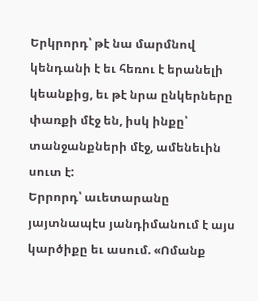Երկրորդ՝ թէ նա մարմնով կենդանի է եւ հեռու է երանելի կեանքից, եւ թէ նրա ընկերները փառքի մէջ են, իսկ ինքը՝ տանջանքների մէջ, ամենեւին սուտ է:
Երրորդ՝ աւետարանը յայտնապէս յանդիմանում է այս կարծիքը եւ ասում. «Ոմանք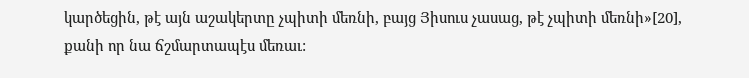կարծեցին, թէ այն աշակերտը չպիտի մեռնի, բայց Յիսուս չասաց, թէ չպիտի մեռնի»[20], քանի որ նա ճշմարտապէս մեռաւ: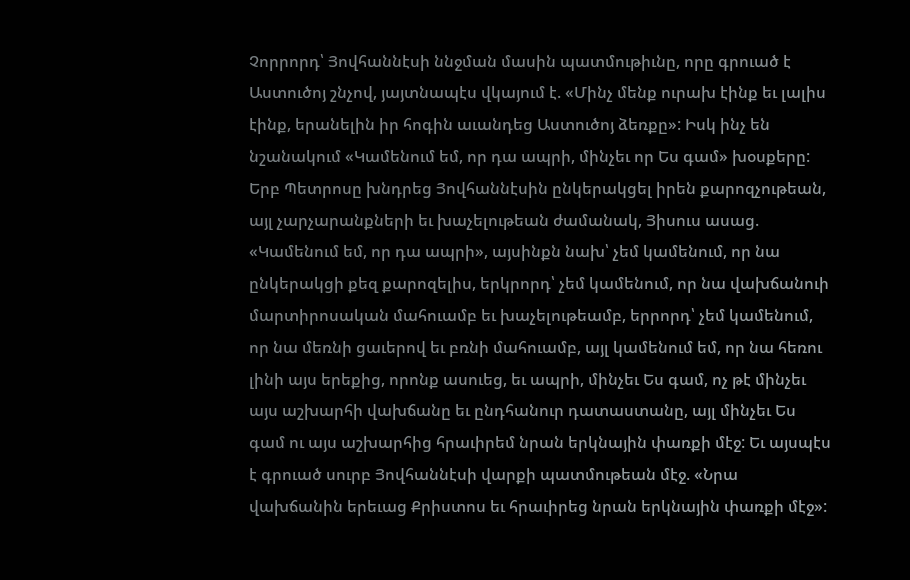Չորրորդ՝ Յովհաննէսի ննջման մասին պատմութիւնը, որը գրուած է Աստուծոյ շնչով, յայտնապէս վկայում է. «Մինչ մենք ուրախ էինք եւ լալիս էինք, երանելին իր հոգին աւանդեց Աստուծոյ ձեռքը»: Իսկ ինչ են նշանակում «Կամենում եմ, որ դա ապրի, մինչեւ որ Ես գամ» խօսքերը: Երբ Պետրոսը խնդրեց Յովհաննէսին ընկերակցել իրեն քարոզչութեան, այլ չարչարանքների եւ խաչելութեան ժամանակ, Յիսուս ասաց. «Կամենում եմ, որ դա ապրի», այսինքն նախ՝ չեմ կամենում, որ նա ընկերակցի քեզ քարոզելիս, երկրորդ՝ չեմ կամենում, որ նա վախճանուի մարտիրոսական մահուամբ եւ խաչելութեամբ, երրորդ՝ չեմ կամենում, որ նա մեռնի ցաւերով եւ բռնի մահուամբ, այլ կամենում եմ, որ նա հեռու լինի այս երեքից, որոնք ասուեց, եւ ապրի, մինչեւ Ես գամ, ոչ թէ մինչեւ այս աշխարհի վախճանը եւ ընդհանուր դատաստանը, այլ մինչեւ Ես գամ ու այս աշխարհից հրաւիրեմ նրան երկնային փառքի մէջ: Եւ այսպէս է գրուած սուրբ Յովհաննէսի վարքի պատմութեան մէջ. «Նրա վախճանին երեւաց Քրիստոս եւ հրաւիրեց նրան երկնային փառքի մէջ»: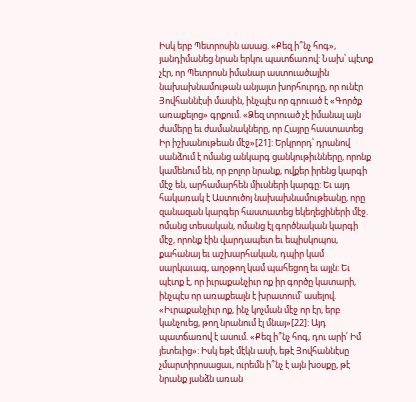Իսկ երբ Պետրոսին ասաց. «Քեզ ի՞նչ հոգ», յանդիմանեց նրան երկու պատճառով: Նախ՝ պէտք չէր, որ Պետրոսն իմանար աստուածային նախախնամութան անյայտ խորհուրդը, որ ունէր Յովհաննէսի մասին, ինչպէս որ գրուած է «Գործք առաքելոց» գրքում. «Ձեզ տրուած չէ իմանալ այն ժամերը եւ ժամանակները, որ Հայրը հաստատեց Իր իշխանութեան մէջ»[21]: Երկրորդ՝ դրանով սանձում է ոմանց անկարգ ցանկութիւնները, որոնք կամենում են, որ բոլոր նրանք, ովքեր իրենց կարգի մէջ են, արհամարհեն միւսների կարգը: Եւ այդ հակառակ է Աստուծոյ նախախնամութեանը, որը զանազան կարգեր հաստատեց եկեղեցիների մէջ. ոմանց տեսական, ոմանց էլ գործնական կարգի մէջ, որոնք էին վարդապետ եւ եպիսկոպոս, քահանայ եւ աշխարհական, դպիր կամ սարկաւագ, աղօթող կամ պահեցող եւ այլն: Եւ պէտք է, որ իւրաքանչիւր ոք իր գործը կատարի, ինչպէս որ առաքեալն է խրատում՝ ասելով. «Իւրաքանչիւր ոք, ինչ կոչման մէջ որ էր, երբ կանչուեց, թող նրանում էլ մնայ»[22]: Այդ պատճառով է ասում. «Քեզ ի՞նչ հոգ, դու արի՛ Իմ յետեւից»: Իսկ եթէ մէկն ասի, եթէ Յովհաննէսը չմարտիրոսացաւ, ուրեմն ի՞նչ է այն խօսքը, թէ նրանք յանձն առան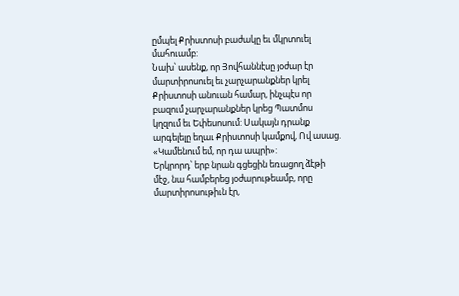ըմպել Քրիստոսի բաժակը եւ մկրտուել մահուամբ:
Նախ՝ ասենք, որ Յովհաննէսը յօժար էր մարտիրոսուել եւ չարչարանքներ կրել Քրիստոսի անուան համար, ինչպէս որ բազում չարչարանքներ կրեց Պատմոս կղզում եւ Եփեսոսում: Սակայն դրանք արգելելը եղաւ Քրիստոսի կամքով, Ով ասաց. «Կամենում եմ, որ դա ապրի»:
Երկրորդ՝ երբ նրան գցեցին եռացող ձէթի մէջ, նա համբերեց յօժարութեամբ, որը մարտիրոսութիւն էր,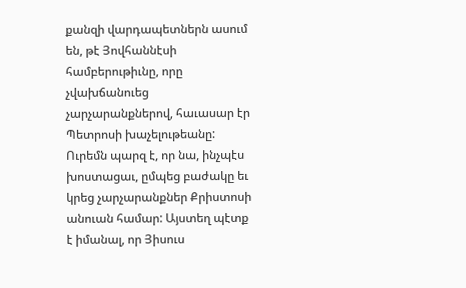քանզի վարդապետներն ասում են, թէ Յովհաննէսի համբերութիւնը, որը չվախճանուեց չարչարանքներով, հաւասար էր Պետրոսի խաչելութեանը: Ուրեմն պարզ է, որ նա, ինչպէս խոստացաւ, ըմպեց բաժակը եւ կրեց չարչարանքներ Քրիստոսի անուան համար: Այստեղ պէտք է իմանալ, որ Յիսուս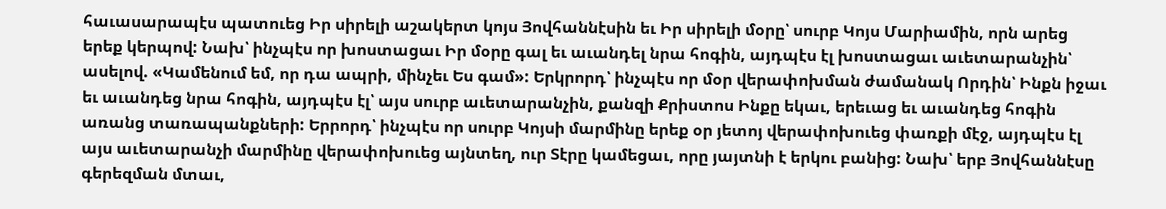հաւասարապէս պատուեց Իր սիրելի աշակերտ կոյս Յովհաննէսին եւ Իր սիրելի մօրը՝ սուրբ Կոյս Մարիամին, որն արեց երեք կերպով: Նախ՝ ինչպէս որ խոստացաւ Իր մօրը գալ եւ աւանդել նրա հոգին, այդպէս էլ խոստացաւ աւետարանչին՝ ասելով. «Կամենում եմ, որ դա ապրի, մինչեւ Ես գամ»: Երկրորդ՝ ինչպէս որ մօր վերափոխման ժամանակ Որդին՝ Ինքն իջաւ եւ աւանդեց նրա հոգին, այդպէս էլ՝ այս սուրբ աւետարանչին, քանզի Քրիստոս Ինքը եկաւ, երեւաց եւ աւանդեց հոգին առանց տառապանքների: Երրորդ՝ ինչպէս որ սուրբ Կոյսի մարմինը երեք օր յետոյ վերափոխուեց փառքի մէջ, այդպէս էլ այս աւետարանչի մարմինը վերափոխուեց այնտեղ, ուր Տէրը կամեցաւ, որը յայտնի է երկու բանից: Նախ՝ երբ Յովհաննէսը գերեզման մտաւ,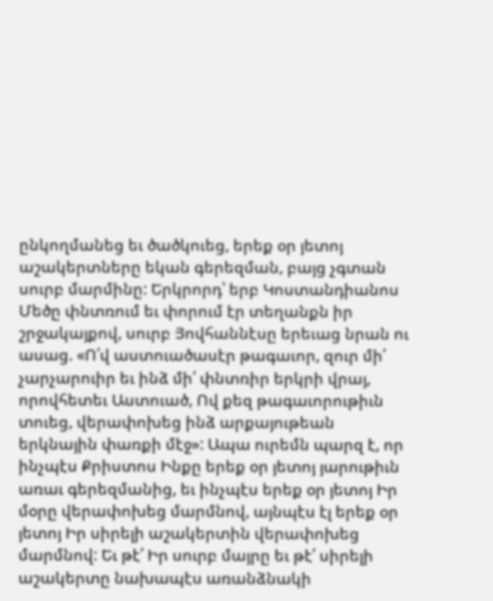ընկողմանեց եւ ծածկուեց, երեք օր յետոյ աշակերտները եկան գերեզման, բայց չգտան սուրբ մարմինը: Երկրորդ՝ երբ Կոստանդիանոս Մեծը փնտռում եւ փորում էր տեղանքն իր շրջակայքով, սուրբ Յովհաննէսը երեւաց նրան ու ասաց. «Ո՛վ աստուածասէր թագաւոր, զուր մի՛ չարչարուիր եւ ինձ մի՛ փնտռիր երկրի վրայ, որովհետեւ Աստուած, Ով քեզ թագաւորութիւն տուեց, վերափոխեց ինձ արքայութեան երկնային փառքի մէջ»: Ապա ուրեմն պարզ է, որ ինչպէս Քրիստոս Ինքը երեք օր յետոյ յարութիւն առաւ գերեզմանից, եւ ինչպէս երեք օր յետոյ Իր մօրը վերափոխեց մարմնով, այնպէս էլ երեք օր յետոյ Իր սիրելի աշակերտին վերափոխեց մարմնով: Եւ թէ՛ Իր սուրբ մայրը եւ թէ՛ սիրելի աշակերտը նախապէս առանձնակի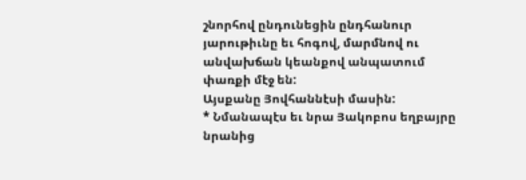շնորհով ընդունեցին ընդհանուր յարութիւնը եւ հոգով, մարմնով ու անվախճան կեանքով անպատում փառքի մէջ են:
Այսքանը Յովհաննէսի մասին:
* Նմանապէս եւ նրա Յակոբոս եղբայրը նրանից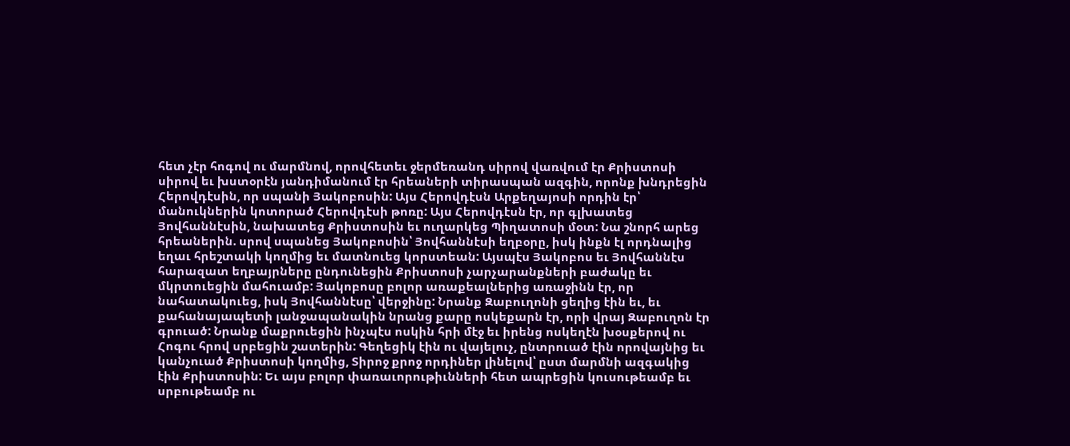հետ չէր հոգով ու մարմնով, որովհետեւ ջերմեռանդ սիրով վառվում էր Քրիստոսի սիրով եւ խստօրէն յանդիմանում էր հրեաների տիրասպան ազգին, որոնք խնդրեցին Հերովդէսին, որ սպանի Յակոբոսին: Այս Հերովդէսն Արքեղայոսի որդին էր՝ մանուկներին կոտորած Հերովդէսի թոռը: Այս Հերովդէսն էր, որ գլխատեց Յովհաննէսին, նախատեց Քրիստոսին եւ ուղարկեց Պիղատոսի մօտ: Նա շնորհ արեց հրեաներին. սրով սպանեց Յակոբոսին՝ Յովհաննէսի եղբօրը, իսկ ինքն էլ որդնալից եղաւ հրեշտակի կողմից եւ մատնուեց կորստեան: Այսպէս Յակոբոս եւ Յովհաննէս հարազատ եղբայրները ընդունեցին Քրիստոսի չարչարանքների բաժակը եւ մկրտուեցին մահուամբ: Յակոբոսը բոլոր առաքեալներից առաջինն էր, որ նահատակուեց, իսկ Յովհաննէսը՝ վերջինը: Նրանք Զաբուղոնի ցեղից էին եւ, եւ քահանայապետի լանջապանակին նրանց քարը ոսկեքարն էր, որի վրայ Զաբուղոն էր գրուած: Նրանք մաքրուեցին ինչպէս ոսկին հրի մէջ եւ իրենց ոսկեղէն խօսքերով ու Հոգու հրով սրբեցին շատերին: Գեղեցիկ էին ու վայելուչ, ընտրուած էին որովայնից եւ կանչուած Քրիստոսի կողմից, Տիրոջ քրոջ որդիներ լինելով՝ ըստ մարմնի ազգակից էին Քրիստոսին: Եւ այս բոլոր փառաւորութիւնների հետ ապրեցին կուսութեամբ եւ սրբութեամբ ու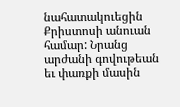նահատակուեցին Քրիստոսի անուան համար: Նրանց արժանի գովութեան եւ փառքի մասին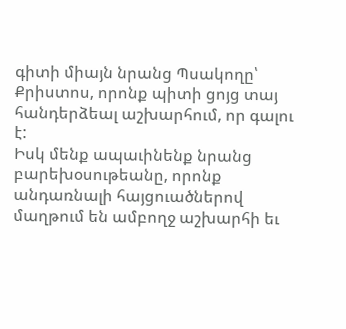գիտի միայն նրանց Պսակողը՝ Քրիստոս, որոնք պիտի ցոյց տայ հանդերձեալ աշխարհում, որ գալու է:
Իսկ մենք ապաւինենք նրանց բարեխօսութեանը, որոնք անդառնալի հայցուածներով մաղթում են ամբողջ աշխարհի եւ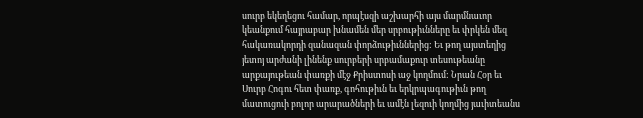սուրբ եկեղեցու համար, որպէսզի աշխարհի այս մարմնաւոր կեանքում հայրաբար խնամեն մեր սրբութիւնները եւ փրկեն մեզ հակառակորդի զանազան փորձութիւններից: Եւ թող այստեղից յետոյ արժանի լինենք սուրբերի սրբամաքուր տեսութեանը արքայութեան փառքի մէջ Քրիստոսի աջ կողմում: Նրան Հօր եւ Սուրբ Հոգու հետ փառք, գոհութիւն եւ երկրպագութիւն թող մատուցուի բոլոր արարածների եւ ամէն լեզուի կողմից յաւիտեանս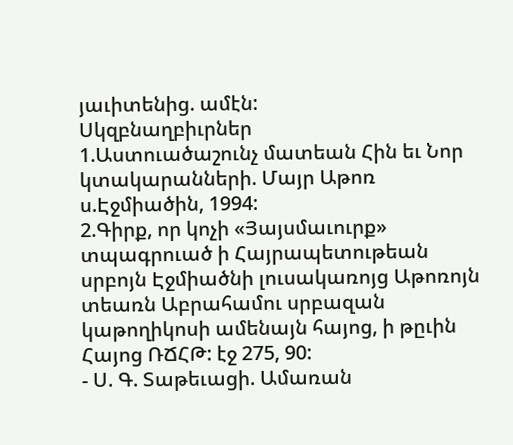յաւիտենից. ամէն:
Սկզբնաղբիւրներ
1.Աստուածաշունչ մատեան Հին եւ Նոր կտակարանների. Մայր Աթոռ ս.Էջմիածին, 1994:
2.Գիրք, որ կոչի «Յայսմաւուրք» տպագրուած ի Հայրապետութեան սրբոյն Էջմիածնի լուսակառոյց Աթոռոյն տեառն Աբրահամու սրբազան կաթողիկոսի ամենայն հայոց, ի թըւին Հայոց ՌՃՀԹ: էջ 275, 90:
- Ս. Գ. Տաթեւացի. Ամառան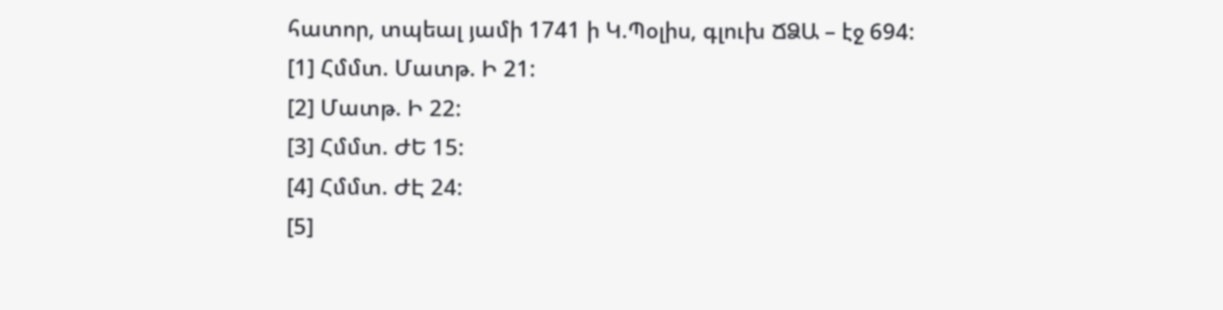հատոր, տպեալ յամի 1741 ի Կ.Պօլիս, գլուխ ՃՁԱ – էջ 694:
[1] Հմմտ. Մատթ. Ի 21:
[2] Մատթ. Ի 22:
[3] Հմմտ. ԺԵ 15:
[4] Հմմտ. ԺԷ 24:
[5]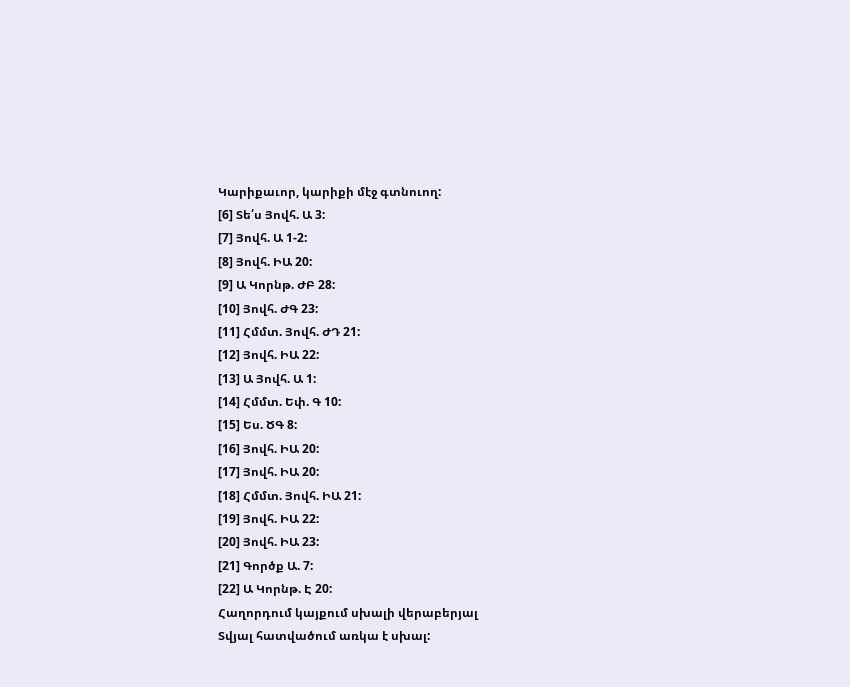Կարիքաւոր, կարիքի մէջ գտնուող:
[6] Տե՛ս Յովհ. Ա 3:
[7] Յովհ. Ա 1-2:
[8] Յովհ. ԻԱ 20:
[9] Ա Կորնթ. ԺԲ 28:
[10] Յովհ. ԺԳ 23:
[11] Հմմտ. Յովհ. ԺԴ 21:
[12] Յովհ. ԻԱ 22:
[13] Ա Յովհ. Ա 1:
[14] Հմմտ. Եփ. Գ 10:
[15] Ես. ԾԳ 8:
[16] Յովհ. ԻԱ 20:
[17] Յովհ. ԻԱ 20:
[18] Հմմտ. Յովհ. ԻԱ 21:
[19] Յովհ. ԻԱ 22:
[20] Յովհ. ԻԱ 23:
[21] Գործք Ա. 7:
[22] Ա Կորնթ. Է 20:
Հաղորդում կայքում սխալի վերաբերյալ
Տվյալ հատվածում առկա է սխալ: